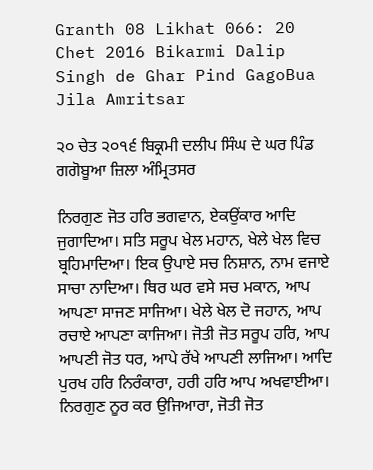Granth 08 Likhat 066: 20 Chet 2016 Bikarmi Dalip Singh de Ghar Pind GagoBua Jila Amritsar

੨੦ ਚੇਤ ੨੦੧੬ ਬਿਕ੍ਰਮੀ ਦਲੀਪ ਸਿੰਘ ਦੇ ਘਰ ਪਿੰਡ ਗਗੋਬੂਆ ਜ਼ਿਲਾ ਅੰਮ੍ਰਿਤਸਰ

ਨਿਰਗੁਣ ਜੋਤ ਹਰਿ ਭਗਵਾਨ, ਏਕਉਂਕਾਰ ਆਦਿ ਜੁਗਾਦਿਆ। ਸਤਿ ਸਰੂਪ ਖੇਲ ਮਹਾਨ, ਖੇਲੇ ਖੇਲ ਵਿਚ ਬ੍ਰਹਿਮਾਦਿਆ। ਇਕ ਉਪਾਏ ਸਚ ਨਿਸ਼ਾਨ, ਨਾਮ ਵਜਾਏ ਸਾਚਾ ਨਾਦਿਆ। ਥਿਰ ਘਰ ਵਸੇ ਸਚ ਮਕਾਨ, ਆਪ ਆਪਣਾ ਸਾਜਣ ਸਾਜਿਆ। ਖੇਲੇ ਖੇਲ ਦੋ ਜਹਾਨ, ਆਪ ਰਚਾਏ ਆਪਣਾ ਕਾਜਿਆ। ਜੋਤੀ ਜੋਤ ਸਰੂਪ ਹਰਿ, ਆਪ ਆਪਣੀ ਜੋਤ ਧਰ, ਆਪੇ ਰੱਖੇ ਆਪਣੀ ਲਾਜਿਆ। ਆਦਿ ਪੁਰਖ ਹਰਿ ਨਿਰੰਕਾਰਾ, ਹਰੀ ਹਰਿ ਆਪ ਅਖਵਾਈਆ। ਨਿਰਗੁਣ ਨੂਰ ਕਰ ਉਜਿਆਰਾ, ਜੋਤੀ ਜੋਤ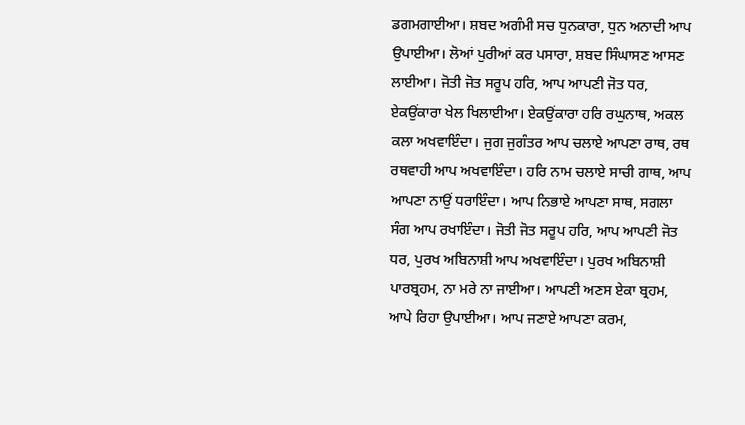ਡਗਮਗਾਈਆ। ਸ਼ਬਦ ਅਗੰਮੀ ਸਚ ਧੁਨਕਾਰਾ, ਧੁਨ ਅਨਾਦੀ ਆਪ ਉਪਾਈਆ। ਲੋਆਂ ਪੁਰੀਆਂ ਕਰ ਪਸਾਰਾ, ਸ਼ਬਦ ਸਿੰਘਾਸਣ ਆਸਣ ਲਾਈਆ। ਜੋਤੀ ਜੋਤ ਸਰੂਪ ਹਰਿ, ਆਪ ਆਪਣੀ ਜੋਤ ਧਰ, ਏਕਉਂਕਾਰਾ ਖੇਲ ਖਿਲਾਈਆ। ਏਕਉਂਕਾਰਾ ਹਰਿ ਰਘੁਨਾਥ, ਅਕਲ ਕਲਾ ਅਖਵਾਇੰਦਾ। ਜੁਗ ਜੁਗੰਤਰ ਆਪ ਚਲਾਏ ਆਪਣਾ ਰਾਥ, ਰਥ ਰਥਵਾਹੀ ਆਪ ਅਖਵਾਇੰਦਾ। ਹਰਿ ਨਾਮ ਚਲਾਏ ਸਾਚੀ ਗਾਥ, ਆਪ ਆਪਣਾ ਨਾਉਂ ਧਰਾਇੰਦਾ। ਆਪ ਨਿਭਾਏ ਆਪਣਾ ਸਾਥ, ਸਗਲਾ ਸੰਗ ਆਪ ਰਖਾਇੰਦਾ। ਜੋਤੀ ਜੋਤ ਸਰੂਪ ਹਰਿ, ਆਪ ਆਪਣੀ ਜੋਤ ਧਰ, ਪੁਰਖ ਅਬਿਨਾਸ਼ੀ ਆਪ ਅਖਵਾਇੰਦਾ। ਪੁਰਖ ਅਬਿਨਾਸ਼ੀ ਪਾਰਬ੍ਰਹਮ, ਨਾ ਮਰੇ ਨਾ ਜਾਈਆ। ਆਪਣੀ ਅਣਸ ਏਕਾ ਬ੍ਰਹਮ, ਆਪੇ ਰਿਹਾ ਉਪਾਈਆ। ਆਪ ਜਣਾਏ ਆਪਣਾ ਕਰਮ,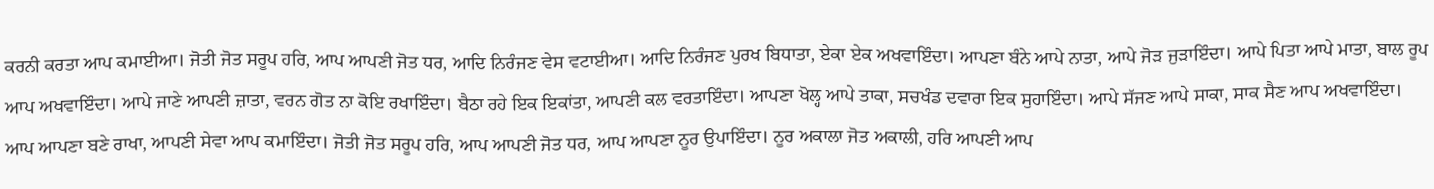ਕਰਨੀ ਕਰਤਾ ਆਪ ਕਮਾਈਆ। ਜੋਤੀ ਜੋਤ ਸਰੂਪ ਹਰਿ, ਆਪ ਆਪਣੀ ਜੋਤ ਧਰ, ਆਦਿ ਨਿਰੰਜਣ ਵੇਸ ਵਟਾਈਆ। ਆਦਿ ਨਿਰੰਜਣ ਪੁਰਖ ਬਿਧਾਤਾ, ਏਕਾ ਏਕ ਅਖਵਾਇੰਦਾ। ਆਪਣਾ ਬੰਨੇ ਆਪੇ ਨਾਤਾ, ਆਪੇ ਜੋੜ ਜੁੜਾਇੰਦਾ। ਆਪੇ ਪਿਤਾ ਆਪੇ ਮਾਤਾ, ਬਾਲ ਰੂਪ ਆਪ ਅਖਵਾਇੰਦਾ। ਆਪੇ ਜਾਣੇ ਆਪਣੀ ਜ਼ਾਤਾ, ਵਰਨ ਗੋਤ ਨਾ ਕੋਇ ਰਖਾਇੰਦਾ। ਬੈਠਾ ਰਹੇ ਇਕ ਇਕਾਂਤਾ, ਆਪਣੀ ਕਲ ਵਰਤਾਇੰਦਾ। ਆਪਣਾ ਖੋਲ੍ਹ ਆਪੇ ਤਾਕਾ, ਸਚਖੰਡ ਦਵਾਰਾ ਇਕ ਸੁਹਾਇੰਦਾ। ਆਪੇ ਸੱਜਣ ਆਪੇ ਸਾਕਾ, ਸਾਕ ਸੈਣ ਆਪ ਅਖਵਾਇੰਦਾ। ਆਪ ਆਪਣਾ ਬਣੇ ਰਾਖਾ, ਆਪਣੀ ਸੇਵਾ ਆਪ ਕਮਾਇੰਦਾ। ਜੋਤੀ ਜੋਤ ਸਰੂਪ ਹਰਿ, ਆਪ ਆਪਣੀ ਜੋਤ ਧਰ, ਆਪ ਆਪਣਾ ਨੂਰ ਉਪਾਇੰਦਾ। ਨੂਰ ਅਕਾਲਾ ਜੋਤ ਅਕਾਲੀ, ਹਰਿ ਆਪਣੀ ਆਪ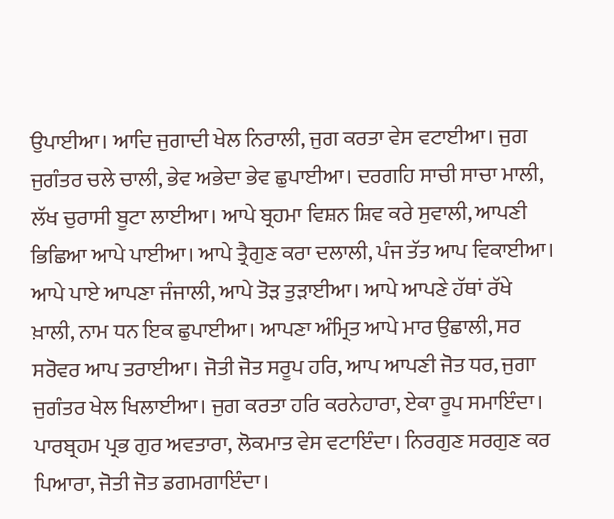ਉਪਾਈਆ। ਆਦਿ ਜੁਗਾਦੀ ਖੇਲ ਨਿਰਾਲੀ, ਜੁਗ ਕਰਤਾ ਵੇਸ ਵਟਾਈਆ। ਜੁਗ ਜੁਗੰਤਰ ਚਲੇ ਚਾਲੀ, ਭੇਵ ਅਭੇਦਾ ਭੇਵ ਛੁਪਾਈਆ। ਦਰਗਹਿ ਸਾਚੀ ਸਾਚਾ ਮਾਲੀ, ਲੱਖ ਚੁਰਾਸੀ ਬੂਟਾ ਲਾਈਆ। ਆਪੇ ਬ੍ਰਹਮਾ ਵਿਸ਼ਨ ਸ਼ਿਵ ਕਰੇ ਸੁਵਾਲੀ, ਆਪਣੀ ਭਿਛਿਆ ਆਪੇ ਪਾਈਆ। ਆਪੇ ਤ੍ਰੈਗੁਣ ਕਰਾ ਦਲਾਲੀ, ਪੰਜ ਤੱਤ ਆਪ ਵਿਕਾਈਆ। ਆਪੇ ਪਾਏ ਆਪਣਾ ਜੰਜਾਲੀ, ਆਪੇ ਤੋੜ ਤੁੜਾਈਆ। ਆਪੇ ਆਪਣੇ ਹੱਥਾਂ ਰੱਖੇ ਖ਼ਾਲੀ, ਨਾਮ ਧਨ ਇਕ ਛੁਪਾਈਆ। ਆਪਣਾ ਅੰਮ੍ਰਿਤ ਆਪੇ ਮਾਰ ਉਛਾਲੀ, ਸਰ ਸਰੋਵਰ ਆਪ ਤਰਾਈਆ। ਜੋਤੀ ਜੋਤ ਸਰੂਪ ਹਰਿ, ਆਪ ਆਪਣੀ ਜੋਤ ਧਰ, ਜੁਗਾ ਜੁਗੰਤਰ ਖੇਲ ਖਿਲਾਈਆ। ਜੁਗ ਕਰਤਾ ਹਰਿ ਕਰਨੇਹਾਰਾ, ਏਕਾ ਰੂਪ ਸਮਾਇੰਦਾ। ਪਾਰਬ੍ਰਹਮ ਪ੍ਰਭ ਗੁਰ ਅਵਤਾਰਾ, ਲੋਕਮਾਤ ਵੇਸ ਵਟਾਇੰਦਾ। ਨਿਰਗੁਣ ਸਰਗੁਣ ਕਰ ਪਿਆਰਾ, ਜੋਤੀ ਜੋਤ ਡਗਮਗਾਇੰਦਾ।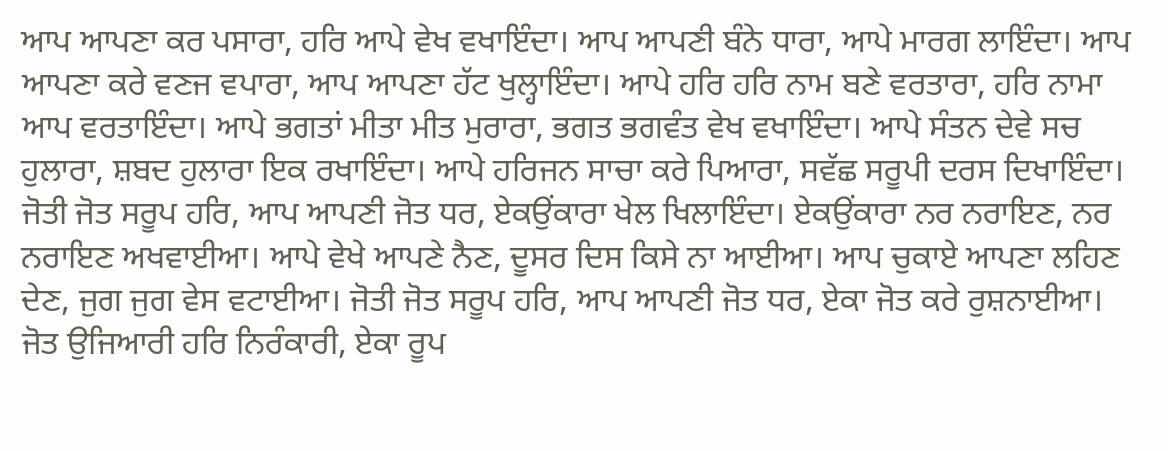ਆਪ ਆਪਣਾ ਕਰ ਪਸਾਰਾ, ਹਰਿ ਆਪੇ ਵੇਖ ਵਖਾਇੰਦਾ। ਆਪ ਆਪਣੀ ਬੰਨੇ ਧਾਰਾ, ਆਪੇ ਮਾਰਗ ਲਾਇੰਦਾ। ਆਪ ਆਪਣਾ ਕਰੇ ਵਣਜ ਵਪਾਰਾ, ਆਪ ਆਪਣਾ ਹੱਟ ਖੁਲ੍ਹਾਇੰਦਾ। ਆਪੇ ਹਰਿ ਹਰਿ ਨਾਮ ਬਣੇ ਵਰਤਾਰਾ, ਹਰਿ ਨਾਮਾ ਆਪ ਵਰਤਾਇੰਦਾ। ਆਪੇ ਭਗਤਾਂ ਮੀਤਾ ਮੀਤ ਮੁਰਾਰਾ, ਭਗਤ ਭਗਵੰਤ ਵੇਖ ਵਖਾਇੰਦਾ। ਆਪੇ ਸੰਤਨ ਦੇਵੇ ਸਚ ਹੁਲਾਰਾ, ਸ਼ਬਦ ਹੁਲਾਰਾ ਇਕ ਰਖਾਇੰਦਾ। ਆਪੇ ਹਰਿਜਨ ਸਾਚਾ ਕਰੇ ਪਿਆਰਾ, ਸਵੱਛ ਸਰੂਪੀ ਦਰਸ ਦਿਖਾਇੰਦਾ। ਜੋਤੀ ਜੋਤ ਸਰੂਪ ਹਰਿ, ਆਪ ਆਪਣੀ ਜੋਤ ਧਰ, ਏਕਉਂਕਾਰਾ ਖੇਲ ਖਿਲਾਇੰਦਾ। ਏਕਉਂਕਾਰਾ ਨਰ ਨਰਾਇਣ, ਨਰ ਨਰਾਇਣ ਅਖਵਾਈਆ। ਆਪੇ ਵੇਖੇ ਆਪਣੇ ਨੈਣ, ਦੂਸਰ ਦਿਸ ਕਿਸੇ ਨਾ ਆਈਆ। ਆਪ ਚੁਕਾਏ ਆਪਣਾ ਲਹਿਣ ਦੇਣ, ਜੁਗ ਜੁਗ ਵੇਸ ਵਟਾਈਆ। ਜੋਤੀ ਜੋਤ ਸਰੂਪ ਹਰਿ, ਆਪ ਆਪਣੀ ਜੋਤ ਧਰ, ਏਕਾ ਜੋਤ ਕਰੇ ਰੁਸ਼ਨਾਈਆ। ਜੋਤ ਉਜਿਆਰੀ ਹਰਿ ਨਿਰੰਕਾਰੀ, ਏਕਾ ਰੂਪ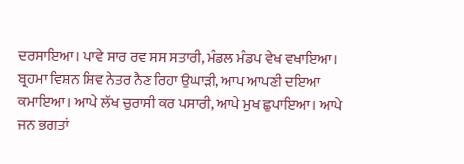ਦਰਸਾਇਆ। ਪਾਵੇ ਸਾਰ ਰਵ ਸਸ ਸਤਾਰੀ, ਮੰਡਲ ਮੰਡਪ ਵੇਖ ਵਖਾਇਆ। ਬ੍ਰਹਮਾ ਵਿਸ਼ਨ ਸ਼ਿਵ ਨੇਤਰ ਨੈਣ ਰਿਹਾ ਉਘਾੜੀ, ਆਪ ਆਪਣੀ ਦਇਆ ਕਮਾਇਆ। ਆਪੇ ਲੱਖ ਚੁਰਾਸੀ ਕਰ ਪਸਾਰੀ, ਆਪੇ ਮੁਖ ਛੁਪਾਇਆ। ਆਪੇ ਜਨ ਭਗਤਾਂ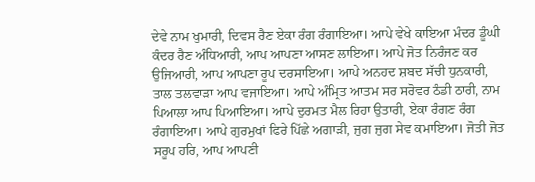ਦੇਵੇ ਨਾਮ ਖੁਮਾਰੀ, ਦਿਵਸ ਰੈਣ ਏਕਾ ਰੰਗ ਰੰਗਾਇਆ। ਆਪੇ ਵੇਖੇ ਕਾਇਆ ਮੰਦਰ ਡੂੰਘੀ ਕੰਦਰ ਰੈਣ ਅੰਧਿਆਰੀ, ਆਪ ਆਪਣਾ ਆਸਣ ਲਾਇਆ। ਆਪੇ ਜੋਤ ਨਿਰੰਜਣ ਕਰ ਉਜਿਆਰੀ, ਆਪ ਆਪਣਾ ਰੂਪ ਦਰਸਾਇਆ। ਆਪੇ ਅਨਹਦ ਸ਼ਬਦ ਸੱਚੀ ਧੁਨਕਾਰੀ, ਤਾਲ ਤਲਵਾੜਾ ਆਪ ਵਜਾਇਆ। ਆਪੇ ਅੰਮ੍ਰਿਤ ਆਤਮ ਸਰ ਸਰੋਵਰ ਠੰਡੀ ਠਾਰੀ, ਨਾਮ ਪਿਆਲਾ ਆਪ ਪਿਆਇਆ। ਆਪੇ ਦੁਰਮਤ ਮੈਲ ਰਿਹਾ ਉਤਾਰੀ, ਏਕਾ ਰੰਗਣ ਰੰਗ ਰੰਗਾਇਆ। ਆਪੇ ਗੁਰਮੁਖਾਂ ਫਿਰੇ ਪਿੱਛੇ ਅਗਾੜੀ, ਜੁਗ ਜੁਗ ਸੇਵ ਕਮਾਇਆ। ਜੋਤੀ ਜੋਤ ਸਰੂਪ ਹਰਿ, ਆਪ ਆਪਣੀ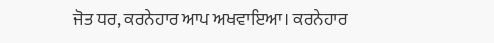ਜੋਤ ਧਰ, ਕਰਨੇਹਾਰ ਆਪ ਅਖਵਾਇਆ। ਕਰਨੇਹਾਰ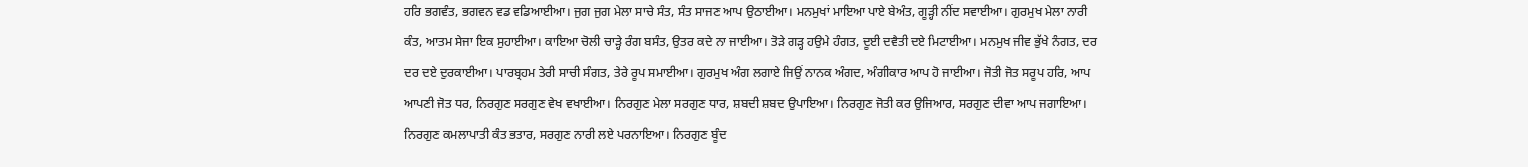ਹਰਿ ਭਗਵੰਤ, ਭਗਵਨ ਵਡ ਵਡਿਆਈਆ। ਜੁਗ ਜੁਗ ਮੇਲਾ ਸਾਚੇ ਸੰਤ, ਸੰਤ ਸਾਜਣ ਆਪ ਉਠਾਈਆ। ਮਨਮੁਖਾਂ ਮਾਇਆ ਪਾਏ ਬੇਅੰਤ, ਗੂੜ੍ਹੀ ਨੀਂਦ ਸਵਾਈਆ। ਗੁਰਮੁਖ ਮੇਲਾ ਨਾਰੀ ਕੰਤ, ਆਤਮ ਸੇਜਾ ਇਕ ਸੁਹਾਈਆ। ਕਾਇਆ ਚੋਲੀ ਚਾੜ੍ਹੇ ਰੰਗ ਬਸੰਤ, ਉਤਰ ਕਦੇ ਨਾ ਜਾਈਆ। ਤੋੜੇ ਗੜ੍ਹ ਹਉਮੇ ਹੰਗਤ, ਦੂਈ ਦਵੈਤੀ ਦਏ ਮਿਟਾਈਆ। ਮਨਮੁਖ ਜੀਵ ਭੁੱਖੇ ਨੰਗਤ, ਦਰ ਦਰ ਦਏ ਦੁਰਕਾਈਆ। ਪਾਰਬ੍ਰਹਮ ਤੇਰੀ ਸਾਚੀ ਸੰਗਤ, ਤੇਰੇ ਰੂਪ ਸਮਾਈਆ। ਗੁਰਮੁਖ ਅੰਗ ਲਗਾਏ ਜਿਉਂ ਨਾਨਕ ਅੰਗਦ, ਅੰਗੀਕਾਰ ਆਪ ਹੋ ਜਾਈਆ। ਜੋਤੀ ਜੋਤ ਸਰੂਪ ਹਰਿ, ਆਪ ਆਪਣੀ ਜੋਤ ਧਰ, ਨਿਰਗੁਣ ਸਰਗੁਣ ਵੇਖ ਵਖਾਈਆ। ਨਿਰਗੁਣ ਮੇਲਾ ਸਰਗੁਣ ਧਾਰ, ਸ਼ਬਦੀ ਸ਼ਬਦ ਉਪਾਇਆ। ਨਿਰਗੁਣ ਜੋਤੀ ਕਰ ਉਜਿਆਰ, ਸਰਗੁਣ ਦੀਵਾ ਆਪ ਜਗਾਇਆ। ਨਿਰਗੁਣ ਕਮਲਾਪਾਤੀ ਕੰਤ ਭਤਾਰ, ਸਰਗੁਣ ਨਾਰੀ ਲਏ ਪਰਨਾਇਆ। ਨਿਰਗੁਣ ਬੂੰਦ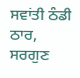ਸਵਾਂਤੀ ਠੰਡੀ ਠਾਰ, ਸਰਗੁਣ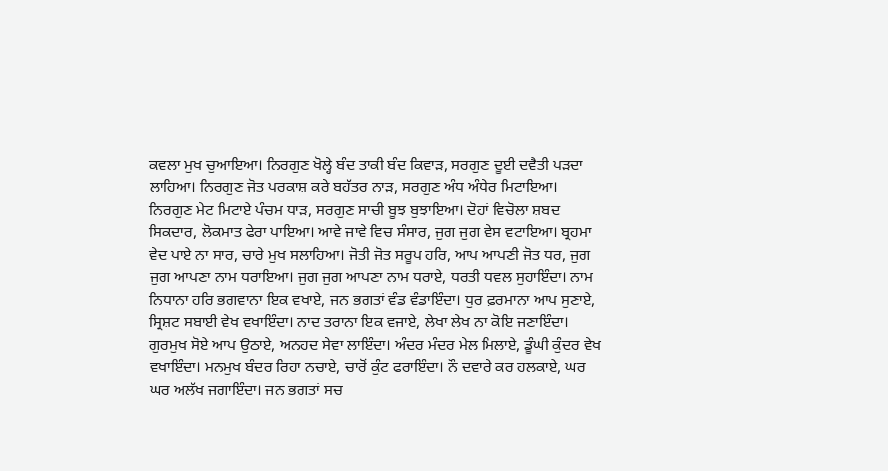ਕਵਲਾ ਮੁਖ ਚੁਆਇਆ। ਨਿਰਗੁਣ ਖੋਲ੍ਹੇ ਬੰਦ ਤਾਕੀ ਬੰਦ ਕਿਵਾੜ, ਸਰਗੁਣ ਦੂਈ ਦਵੈਤੀ ਪੜਦਾ ਲਾਹਿਆ। ਨਿਰਗੁਣ ਜੋਤ ਪਰਕਾਸ਼ ਕਰੇ ਬਹੱਤਰ ਨਾੜ, ਸਰਗੁਣ ਅੰਧ ਅੰਧੇਰ ਮਿਟਾਇਆ। ਨਿਰਗੁਣ ਮੇਟ ਮਿਟਾਏ ਪੰਚਮ ਧਾੜ, ਸਰਗੁਣ ਸਾਚੀ ਬੂਝ ਬੁਝਾਇਆ। ਦੋਹਾਂ ਵਿਚੋਲਾ ਸ਼ਬਦ ਸਿਕਦਾਰ, ਲੋਕਮਾਤ ਫੇਰਾ ਪਾਇਆ। ਆਵੇ ਜਾਵੇ ਵਿਚ ਸੰਸਾਰ, ਜੁਗ ਜੁਗ ਵੇਸ ਵਟਾਇਆ। ਬ੍ਰਹਮਾ ਵੇਦ ਪਾਏ ਨਾ ਸਾਰ, ਚਾਰੇ ਮੁਖ ਸਲਾਹਿਆ। ਜੋਤੀ ਜੋਤ ਸਰੂਪ ਹਰਿ, ਆਪ ਆਪਣੀ ਜੋਤ ਧਰ, ਜੁਗ ਜੁਗ ਆਪਣਾ ਨਾਮ ਧਰਾਇਆ। ਜੁਗ ਜੁਗ ਆਪਣਾ ਨਾਮ ਧਰਾਏ, ਧਰਤੀ ਧਵਲ ਸੁਹਾਇੰਦਾ। ਨਾਮ ਨਿਧਾਨਾ ਹਰਿ ਭਗਵਾਨਾ ਇਕ ਵਖਾਏ, ਜਨ ਭਗਤਾਂ ਵੰਡ ਵੰਡਾਇੰਦਾ। ਧੁਰ ਫ਼ਰਮਾਨਾ ਆਪ ਸੁਣਾਏ, ਸ੍ਰਿਸ਼ਟ ਸਬਾਈ ਵੇਖ ਵਖਾਇੰਦਾ। ਨਾਦ ਤਰਾਨਾ ਇਕ ਵਜਾਏ, ਲੇਖਾ ਲੇਖ ਨਾ ਕੋਇ ਜਣਾਇੰਦਾ। ਗੁਰਮੁਖ ਸੋਏ ਆਪ ਉਠਾਏ, ਅਨਹਦ ਸੇਵਾ ਲਾਇੰਦਾ। ਅੰਦਰ ਮੰਦਰ ਮੇਲ ਮਿਲਾਏ, ਡੂੰਘੀ ਕੁੰਦਰ ਵੇਖ ਵਖਾਇੰਦਾ। ਮਨਮੁਖ ਬੰਦਰ ਰਿਹਾ ਨਚਾਏ, ਚਾਰੋਂ ਕੁੰਟ ਫਰਾਇੰਦਾ। ਨੌ ਦਵਾਰੇ ਕਰ ਹਲਕਾਏ, ਘਰ ਘਰ ਅਲੱਖ ਜਗਾਇੰਦਾ। ਜਨ ਭਗਤਾਂ ਸਚ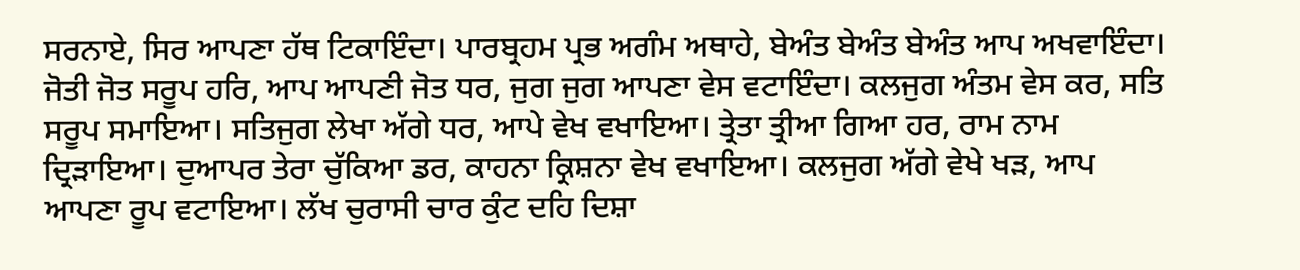ਸਰਨਾਏ, ਸਿਰ ਆਪਣਾ ਹੱਥ ਟਿਕਾਇੰਦਾ। ਪਾਰਬ੍ਰਹਮ ਪ੍ਰਭ ਅਗੰਮ ਅਥਾਹੇ, ਬੇਅੰਤ ਬੇਅੰਤ ਬੇਅੰਤ ਆਪ ਅਖਵਾਇੰਦਾ। ਜੋਤੀ ਜੋਤ ਸਰੂਪ ਹਰਿ, ਆਪ ਆਪਣੀ ਜੋਤ ਧਰ, ਜੁਗ ਜੁਗ ਆਪਣਾ ਵੇਸ ਵਟਾਇੰਦਾ। ਕਲਜੁਗ ਅੰਤਮ ਵੇਸ ਕਰ, ਸਤਿ ਸਰੂਪ ਸਮਾਇਆ। ਸਤਿਜੁਗ ਲੇਖਾ ਅੱਗੇ ਧਰ, ਆਪੇ ਵੇਖ ਵਖਾਇਆ। ਤ੍ਰੇਤਾ ਤ੍ਰੀਆ ਗਿਆ ਹਰ, ਰਾਮ ਨਾਮ ਦ੍ਰਿੜਾਇਆ। ਦੁਆਪਰ ਤੇਰਾ ਚੁੱਕਿਆ ਡਰ, ਕਾਹਨਾ ਕ੍ਰਿਸ਼ਨਾ ਵੇਖ ਵਖਾਇਆ। ਕਲਜੁਗ ਅੱਗੇ ਵੇਖੇ ਖੜ, ਆਪ ਆਪਣਾ ਰੂਪ ਵਟਾਇਆ। ਲੱਖ ਚੁਰਾਸੀ ਚਾਰ ਕੁੰਟ ਦਹਿ ਦਿਸ਼ਾ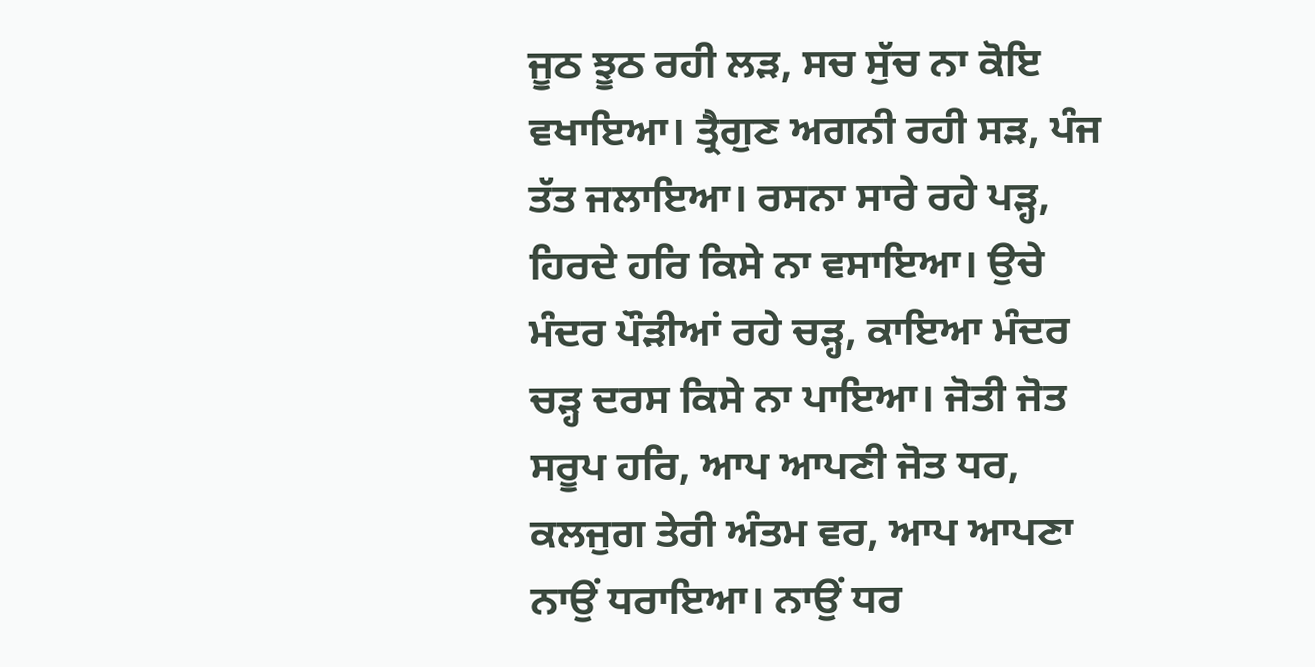ਜੂਠ ਝੂਠ ਰਹੀ ਲੜ, ਸਚ ਸੁੱਚ ਨਾ ਕੋਇ ਵਖਾਇਆ। ਤ੍ਰੈਗੁਣ ਅਗਨੀ ਰਹੀ ਸੜ, ਪੰਜ ਤੱਤ ਜਲਾਇਆ। ਰਸਨਾ ਸਾਰੇ ਰਹੇ ਪੜ੍ਹ, ਹਿਰਦੇ ਹਰਿ ਕਿਸੇ ਨਾ ਵਸਾਇਆ। ਉਚੇ ਮੰਦਰ ਪੌੜੀਆਂ ਰਹੇ ਚੜ੍ਹ, ਕਾਇਆ ਮੰਦਰ ਚੜ੍ਹ ਦਰਸ ਕਿਸੇ ਨਾ ਪਾਇਆ। ਜੋਤੀ ਜੋਤ ਸਰੂਪ ਹਰਿ, ਆਪ ਆਪਣੀ ਜੋਤ ਧਰ, ਕਲਜੁਗ ਤੇਰੀ ਅੰਤਮ ਵਰ, ਆਪ ਆਪਣਾ ਨਾਉਂ ਧਰਾਇਆ। ਨਾਉਂ ਧਰ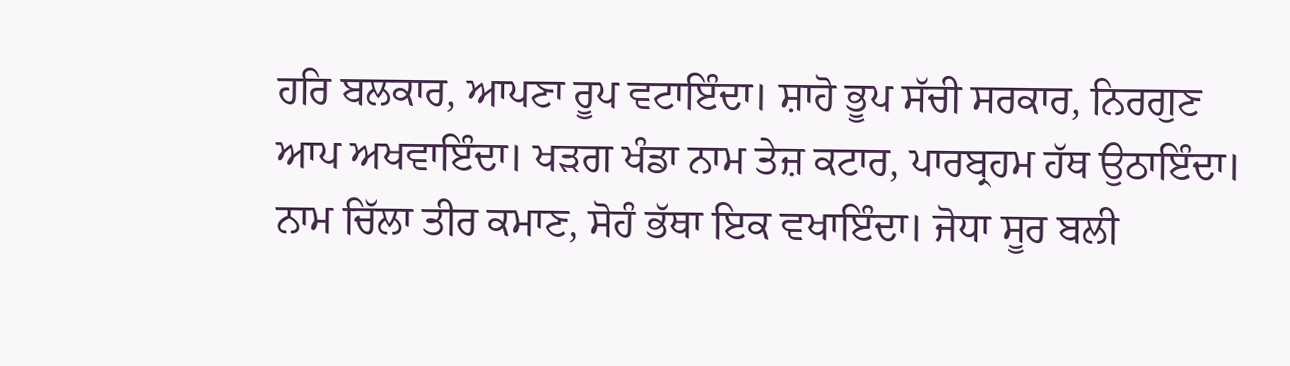ਹਰਿ ਬਲਕਾਰ, ਆਪਣਾ ਰੂਪ ਵਟਾਇੰਦਾ। ਸ਼ਾਹੋ ਭੂਪ ਸੱਚੀ ਸਰਕਾਰ, ਨਿਰਗੁਣ ਆਪ ਅਖਵਾਇੰਦਾ। ਖੜਗ ਖੰਡਾ ਨਾਮ ਤੇਜ਼ ਕਟਾਰ, ਪਾਰਬ੍ਰਹਮ ਹੱਥ ਉਠਾਇੰਦਾ। ਨਾਮ ਚਿੱਲਾ ਤੀਰ ਕਮਾਣ, ਸੋਹੰ ਭੱਥਾ ਇਕ ਵਖਾਇੰਦਾ। ਜੋਧਾ ਸੂਰ ਬਲੀ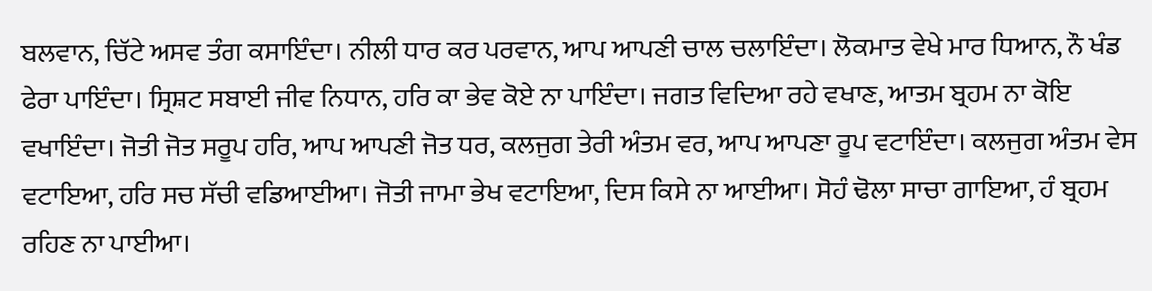ਬਲਵਾਨ, ਚਿੱਟੇ ਅਸਵ ਤੰਗ ਕਸਾਇੰਦਾ। ਨੀਲੀ ਧਾਰ ਕਰ ਪਰਵਾਨ, ਆਪ ਆਪਣੀ ਚਾਲ ਚਲਾਇੰਦਾ। ਲੋਕਮਾਤ ਵੇਖੇ ਮਾਰ ਧਿਆਨ, ਨੌ ਖੰਡ ਫੇਰਾ ਪਾਇੰਦਾ। ਸ੍ਰਿਸ਼ਟ ਸਬਾਈ ਜੀਵ ਨਿਧਾਨ, ਹਰਿ ਕਾ ਭੇਵ ਕੋਏ ਨਾ ਪਾਇੰਦਾ। ਜਗਤ ਵਿਦਿਆ ਰਹੇ ਵਖਾਣ, ਆਤਮ ਬ੍ਰਹਮ ਨਾ ਕੋਇ ਵਖਾਇੰਦਾ। ਜੋਤੀ ਜੋਤ ਸਰੂਪ ਹਰਿ, ਆਪ ਆਪਣੀ ਜੋਤ ਧਰ, ਕਲਜੁਗ ਤੇਰੀ ਅੰਤਮ ਵਰ, ਆਪ ਆਪਣਾ ਰੂਪ ਵਟਾਇੰਦਾ। ਕਲਜੁਗ ਅੰਤਮ ਵੇਸ ਵਟਾਇਆ, ਹਰਿ ਸਚ ਸੱਚੀ ਵਡਿਆਈਆ। ਜੋਤੀ ਜਾਮਾ ਭੇਖ ਵਟਾਇਆ, ਦਿਸ ਕਿਸੇ ਨਾ ਆਈਆ। ਸੋਹੰ ਢੋਲਾ ਸਾਚਾ ਗਾਇਆ, ਹੰ ਬ੍ਰਹਮ ਰਹਿਣ ਨਾ ਪਾਈਆ।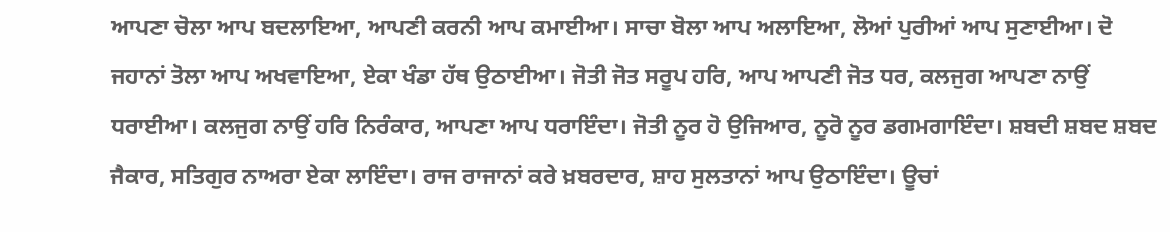ਆਪਣਾ ਚੋਲਾ ਆਪ ਬਦਲਾਇਆ, ਆਪਣੀ ਕਰਨੀ ਆਪ ਕਮਾਈਆ। ਸਾਚਾ ਬੋਲਾ ਆਪ ਅਲਾਇਆ, ਲੋਆਂ ਪੁਰੀਆਂ ਆਪ ਸੁਣਾਈਆ। ਦੋ ਜਹਾਨਾਂ ਤੋਲਾ ਆਪ ਅਖਵਾਇਆ, ਏਕਾ ਖੰਡਾ ਹੱਥ ਉਠਾਈਆ। ਜੋਤੀ ਜੋਤ ਸਰੂਪ ਹਰਿ, ਆਪ ਆਪਣੀ ਜੋਤ ਧਰ, ਕਲਜੁਗ ਆਪਣਾ ਨਾਉਂ ਧਰਾਈਆ। ਕਲਜੁਗ ਨਾਉਂ ਹਰਿ ਨਿਰੰਕਾਰ, ਆਪਣਾ ਆਪ ਧਰਾਇੰਦਾ। ਜੋਤੀ ਨੂਰ ਹੋ ਉਜਿਆਰ, ਨੂਰੋ ਨੂਰ ਡਗਮਗਾਇੰਦਾ। ਸ਼ਬਦੀ ਸ਼ਬਦ ਸ਼ਬਦ ਜੈਕਾਰ, ਸਤਿਗੁਰ ਨਾਅਰਾ ਏਕਾ ਲਾਇੰਦਾ। ਰਾਜ ਰਾਜਾਨਾਂ ਕਰੇ ਖ਼ਬਰਦਾਰ, ਸ਼ਾਹ ਸੁਲਤਾਨਾਂ ਆਪ ਉਠਾਇੰਦਾ। ਊਚਾਂ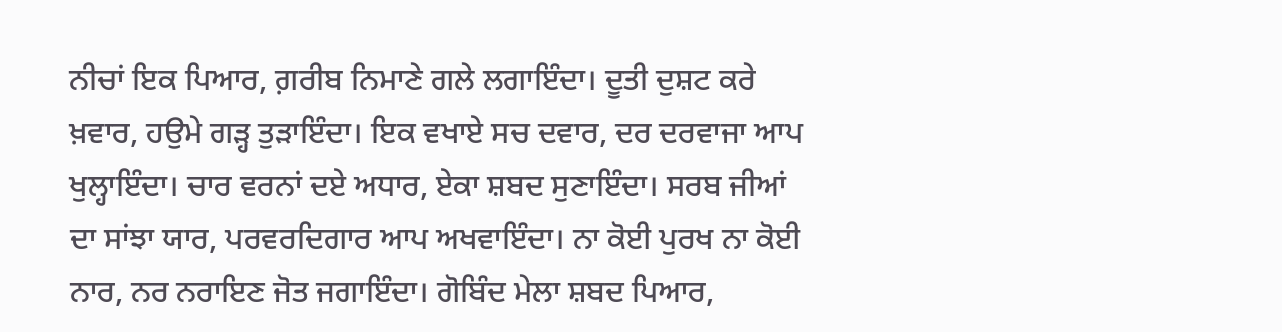ਨੀਚਾਂ ਇਕ ਪਿਆਰ, ਗ਼ਰੀਬ ਨਿਮਾਣੇ ਗਲੇ ਲਗਾਇੰਦਾ। ਦੂਤੀ ਦੁਸ਼ਟ ਕਰੇ ਖ਼ਵਾਰ, ਹਉਮੇ ਗੜ੍ਹ ਤੁੜਾਇੰਦਾ। ਇਕ ਵਖਾਏ ਸਚ ਦਵਾਰ, ਦਰ ਦਰਵਾਜਾ ਆਪ ਖੁਲ੍ਹਾਇੰਦਾ। ਚਾਰ ਵਰਨਾਂ ਦਏ ਅਧਾਰ, ਏਕਾ ਸ਼ਬਦ ਸੁਣਾਇੰਦਾ। ਸਰਬ ਜੀਆਂ ਦਾ ਸਾਂਝਾ ਯਾਰ, ਪਰਵਰਦਿਗਾਰ ਆਪ ਅਖਵਾਇੰਦਾ। ਨਾ ਕੋਈ ਪੁਰਖ ਨਾ ਕੋਈ ਨਾਰ, ਨਰ ਨਰਾਇਣ ਜੋਤ ਜਗਾਇੰਦਾ। ਗੋਬਿੰਦ ਮੇਲਾ ਸ਼ਬਦ ਪਿਆਰ,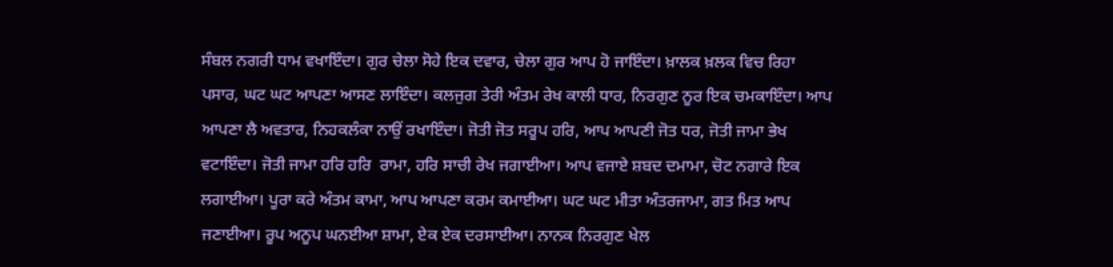ਸੰਬਲ ਨਗਰੀ ਧਾਮ ਵਖਾਇੰਦਾ। ਗੁਰ ਚੇਲਾ ਸੋਹੇ ਇਕ ਦਵਾਰ, ਚੇਲਾ ਗੁਰ ਆਪ ਹੋ ਜਾਇੰਦਾ। ਖ਼ਾਲਕ ਖ਼ਲਕ ਵਿਚ ਰਿਹਾ ਪਸਾਰ, ਘਟ ਘਟ ਆਪਣਾ ਆਸਣ ਲਾਇੰਦਾ। ਕਲਜੁਗ ਤੇਰੀ ਅੰਤਮ ਰੇਖ ਕਾਲੀ ਧਾਰ, ਨਿਰਗੁਣ ਨੂਰ ਇਕ ਚਮਕਾਇੰਦਾ। ਆਪ ਆਪਣਾ ਲੈ ਅਵਤਾਰ, ਨਿਹਕਲੰਕਾ ਨਾਉਂ ਰਖਾਇੰਦਾ। ਜੋਤੀ ਜੋਤ ਸਰੂਪ ਹਰਿ, ਆਪ ਆਪਣੀ ਜੋਤ ਧਰ, ਜੋਤੀ ਜਾਮਾ ਭੇਖ ਵਟਾਇੰਦਾ। ਜੋਤੀ ਜਾਮਾ ਹਰਿ ਹਰਿ  ਰਾਮਾ, ਹਰਿ ਸਾਚੀ ਰੇਖ ਜਗਾਈਆ। ਆਪ ਵਜਾਏ ਸ਼ਬਦ ਦਮਾਮਾ, ਚੋਟ ਨਗਾਰੇ ਇਕ ਲਗਾਈਆ। ਪੂਰਾ ਕਰੇ ਅੰਤਮ ਕਾਮਾ, ਆਪ ਆਪਣਾ ਕਰਮ ਕਮਾਈਆ। ਘਟ ਘਟ ਮੀਤਾ ਅੰਤਰਜਾਮਾ, ਗਤ ਮਿਤ ਆਪ ਜਣਾਈਆ। ਰੂਪ ਅਨੂਪ ਘਨਈਆ ਸ਼ਾਮਾ, ਏਕ ਏਕ ਦਰਸਾਈਆ। ਨਾਨਕ ਨਿਰਗੁਣ ਖੇਲ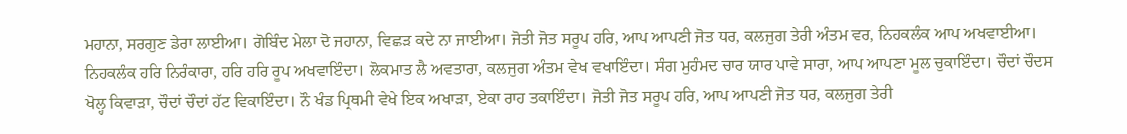ਮਹਾਨਾ, ਸਰਗੁਣ ਡੇਰਾ ਲਾਈਆ। ਗੋਬਿੰਦ ਮੇਲਾ ਦੋ ਜਹਾਨਾ, ਵਿਛੜ ਕਦੇ ਨਾ ਜਾਈਆ। ਜੋਤੀ ਜੋਤ ਸਰੂਪ ਹਰਿ, ਆਪ ਆਪਣੀ ਜੋਤ ਧਰ, ਕਲਜੁਗ ਤੇਰੀ ਅੰਤਮ ਵਰ, ਨਿਹਕਲੰਕ ਆਪ ਅਖਵਾਈਆ। ਨਿਹਕਲੰਕ ਹਰਿ ਨਿਰੰਕਾਰਾ, ਹਰਿ ਹਰਿ ਰੂਪ ਅਖਵਾਇੰਦਾ। ਲੋਕਮਾਤ ਲੈ ਅਵਤਾਰਾ, ਕਲਜੁਗ ਅੰਤਮ ਵੇਖ ਵਖਾਇੰਦਾ। ਸੰਗ ਮੁਹੰਮਦ ਚਾਰ ਯਾਰ ਪਾਵੇ ਸਾਰਾ, ਆਪ ਆਪਣਾ ਮੂਲ ਚੁਕਾਇੰਦਾ। ਚੌਦਾਂ ਚੌਦਸ ਖੋਲ੍ਹ ਕਿਵਾੜਾ, ਚੌਦਾਂ ਚੌਦਾਂ ਹੱਟ ਵਿਕਾਇੰਦਾ। ਨੌ ਖੰਡ ਪ੍ਰਿਥਮੀ ਵੇਖੇ ਇਕ ਅਖਾੜਾ, ਏਕਾ ਰਾਹ ਤਕਾਇੰਦਾ। ਜੋਤੀ ਜੋਤ ਸਰੂਪ ਹਰਿ, ਆਪ ਆਪਣੀ ਜੋਤ ਧਰ, ਕਲਜੁਗ ਤੇਰੀ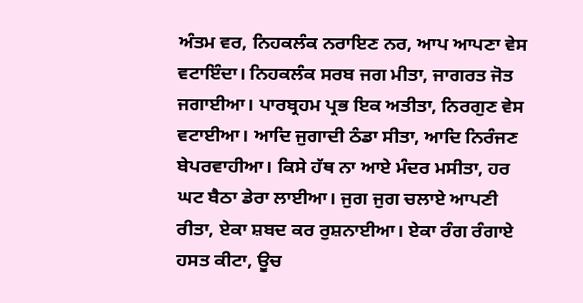ਅੰਤਮ ਵਰ, ਨਿਹਕਲੰਕ ਨਰਾਇਣ ਨਰ, ਆਪ ਆਪਣਾ ਵੇਸ ਵਟਾਇੰਦਾ। ਨਿਹਕਲੰਕ ਸਰਬ ਜਗ ਮੀਤਾ, ਜਾਗਰਤ ਜੋਤ ਜਗਾਈਆ। ਪਾਰਬ੍ਰਹਮ ਪ੍ਰਭ ਇਕ ਅਤੀਤਾ, ਨਿਰਗੁਣ ਵੇਸ ਵਟਾਈਆ। ਆਦਿ ਜੁਗਾਦੀ ਠੰਡਾ ਸੀਤਾ, ਆਦਿ ਨਿਰੰਜਣ ਬੇਪਰਵਾਹੀਆ। ਕਿਸੇ ਹੱਥ ਨਾ ਆਏ ਮੰਦਰ ਮਸੀਤਾ, ਹਰ ਘਟ ਬੈਠਾ ਡੇਰਾ ਲਾਈਆ। ਜੁਗ ਜੁਗ ਚਲਾਏ ਆਪਣੀ ਰੀਤਾ, ਏਕਾ ਸ਼ਬਦ ਕਰ ਰੁਸ਼ਨਾਈਆ। ਏਕਾ ਰੰਗ ਰੰਗਾਏ ਹਸਤ ਕੀਟਾ, ਊਚ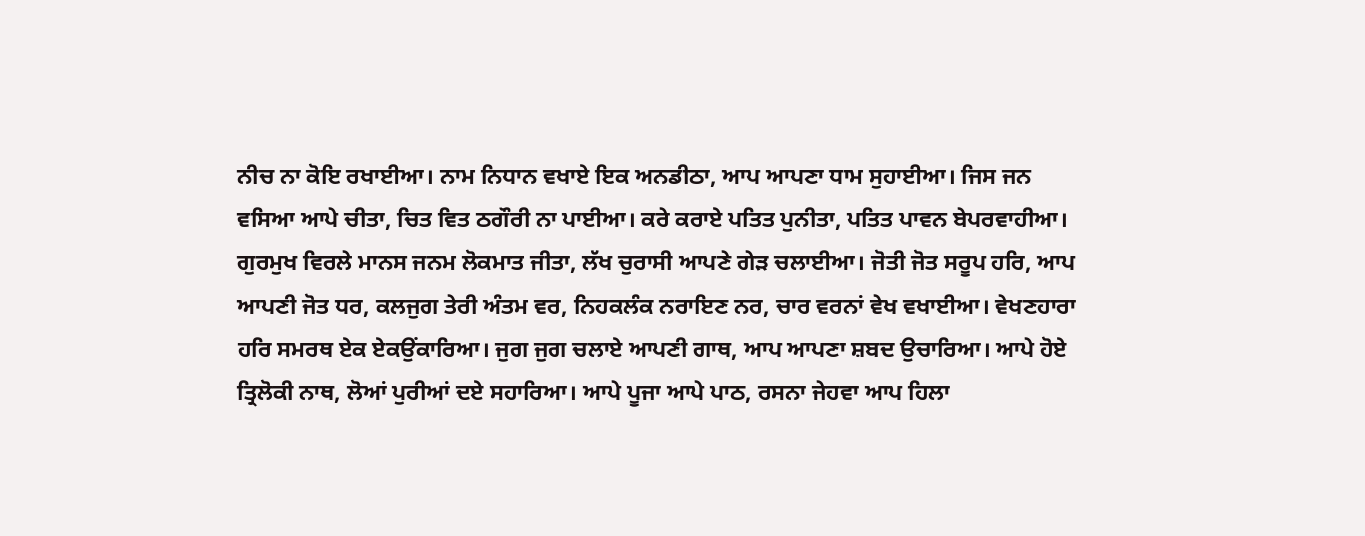ਨੀਚ ਨਾ ਕੋਇ ਰਖਾਈਆ। ਨਾਮ ਨਿਧਾਨ ਵਖਾਏ ਇਕ ਅਨਡੀਠਾ, ਆਪ ਆਪਣਾ ਧਾਮ ਸੁਹਾਈਆ। ਜਿਸ ਜਨ ਵਸਿਆ ਆਪੇ ਚੀਤਾ, ਚਿਤ ਵਿਤ ਠਗੌਰੀ ਨਾ ਪਾਈਆ। ਕਰੇ ਕਰਾਏ ਪਤਿਤ ਪੁਨੀਤਾ, ਪਤਿਤ ਪਾਵਨ ਬੇਪਰਵਾਹੀਆ। ਗੁਰਮੁਖ ਵਿਰਲੇ ਮਾਨਸ ਜਨਮ ਲੋਕਮਾਤ ਜੀਤਾ, ਲੱਖ ਚੁਰਾਸੀ ਆਪਣੇ ਗੇੜ ਚਲਾਈਆ। ਜੋਤੀ ਜੋਤ ਸਰੂਪ ਹਰਿ, ਆਪ ਆਪਣੀ ਜੋਤ ਧਰ, ਕਲਜੁਗ ਤੇਰੀ ਅੰਤਮ ਵਰ, ਨਿਹਕਲੰਕ ਨਰਾਇਣ ਨਰ, ਚਾਰ ਵਰਨਾਂ ਵੇਖ ਵਖਾਈਆ। ਵੇਖਣਹਾਰਾ ਹਰਿ ਸਮਰਥ ਏਕ ਏਕਉਂਕਾਰਿਆ। ਜੁਗ ਜੁਗ ਚਲਾਏ ਆਪਣੀ ਗਾਥ, ਆਪ ਆਪਣਾ ਸ਼ਬਦ ਉਚਾਰਿਆ। ਆਪੇ ਹੋਏ ਤ੍ਰਿਲੋਕੀ ਨਾਥ, ਲੋਆਂ ਪੁਰੀਆਂ ਦਏ ਸਹਾਰਿਆ। ਆਪੇ ਪੂਜਾ ਆਪੇ ਪਾਠ, ਰਸਨਾ ਜੇਹਵਾ ਆਪ ਹਿਲਾ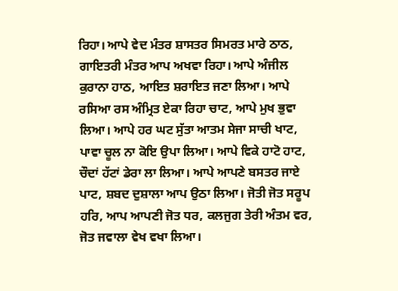ਰਿਹਾ। ਆਪੇ ਵੇਦ ਮੰਤਰ ਸ਼ਾਸਤਰ ਸਿਮਰਤ ਮਾਰੇ ਠਾਠ, ਗਾਇਤਰੀ ਮੰਤਰ ਆਪ ਅਖਵਾ ਰਿਹਾ। ਆਪੇ ਅੰਜੀਲ ਕੁਰਾਨਾ ਹਾਠ, ਆਇਤ ਸ਼ਰਾਇਤ ਜਣਾ ਲਿਆ। ਆਪੇ ਰਸਿਆ ਰਸ ਅੰਮ੍ਰਿਤ ਏਕਾ ਰਿਹਾ ਚਾਟ, ਆਪੇ ਮੁਖ ਭੁਵਾ ਲਿਆ। ਆਪੇ ਹਰ ਘਟ ਸੁੱਤਾ ਆਤਮ ਸੇਜਾ ਸਾਚੀ ਖਾਟ, ਪਾਵਾ ਚੂਲ ਨਾ ਕੋਇ ਉਪਾ ਲਿਆ। ਆਪੇ ਵਿਕੇ ਹਾਟੋ ਹਾਟ, ਚੌਦਾਂ ਹੱਟਾਂ ਡੇਰਾ ਲਾ ਲਿਆ। ਆਪੇ ਆਪਣੇ ਬਸਤਰ ਜਾਏ ਪਾਟ, ਸ਼ਬਦ ਦੁਸ਼ਾਲਾ ਆਪ ਉਠਾ ਲਿਆ। ਜੋਤੀ ਜੋਤ ਸਰੂਪ ਹਰਿ, ਆਪ ਆਪਣੀ ਜੋਤ ਧਰ, ਕਲਜੁਗ ਤੇਰੀ ਅੰਤਮ ਵਰ, ਜੋਤ ਜਵਾਲਾ ਵੇਖ ਵਖਾ ਲਿਆ।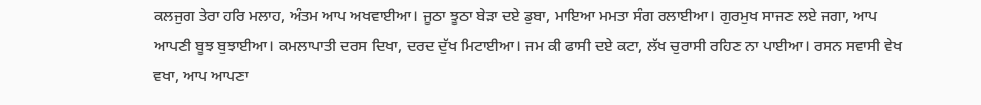ਕਲਜੁਗ ਤੇਰਾ ਹਰਿ ਮਲਾਹ, ਅੰਤਮ ਆਪ ਅਖਵਾਈਆ। ਜੂਠਾ ਝੂਠਾ ਬੇੜਾ ਦਏ ਡੁਬਾ, ਮਾਇਆ ਮਮਤਾ ਸੰਗ ਰਲਾਈਆ। ਗੁਰਮੁਖ ਸਾਜਣ ਲਏ ਜਗਾ, ਆਪ ਆਪਣੀ ਬੂਝ ਬੁਝਾਈਆ। ਕਮਲਾਪਾਤੀ ਦਰਸ ਦਿਖਾ, ਦਰਦ ਦੁੱਖ ਮਿਟਾਈਆ। ਜਮ ਕੀ ਫਾਸੀ ਦਏ ਕਟਾ, ਲੱਖ ਚੁਰਾਸੀ ਰਹਿਣ ਨਾ ਪਾਈਆ। ਰਸਨ ਸਵਾਸੀ ਵੇਖ ਵਖਾ, ਆਪ ਆਪਣਾ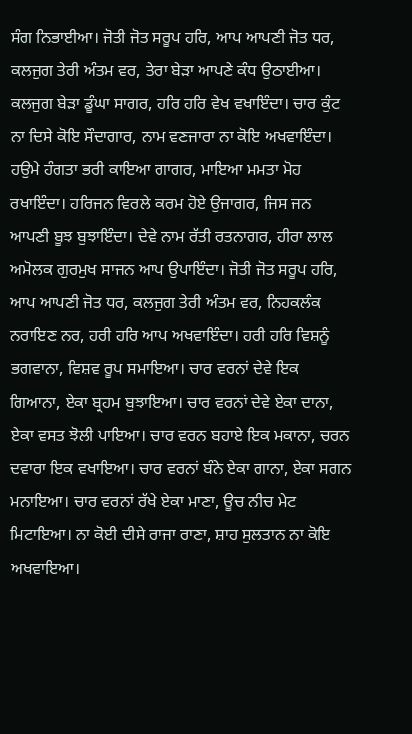ਸੰਗ ਨਿਭਾਈਆ। ਜੋਤੀ ਜੋਤ ਸਰੂਪ ਹਰਿ, ਆਪ ਆਪਣੀ ਜੋਤ ਧਰ, ਕਲਜੁਗ ਤੇਰੀ ਅੰਤਮ ਵਰ, ਤੇਰਾ ਬੇੜਾ ਆਪਣੇ ਕੰਧ ਉਠਾਈਆ। ਕਲਜੁਗ ਬੇੜਾ ਡੂੰਘਾ ਸਾਗਰ, ਹਰਿ ਹਰਿ ਵੇਖ ਵਖਾਇੰਦਾ। ਚਾਰ ਕੁੰਟ ਨਾ ਦਿਸੇ ਕੋਇ ਸੌਦਾਗਾਰ, ਨਾਮ ਵਣਜਾਰਾ ਨਾ ਕੋਇ ਅਖਵਾਇੰਦਾ। ਹਉਮੇ ਹੰਗਤਾ ਭਰੀ ਕਾਇਆ ਗਾਗਰ, ਮਾਇਆ ਮਮਤਾ ਮੋਹ ਰਖਾਇੰਦਾ। ਹਰਿਜਨ ਵਿਰਲੇ ਕਰਮ ਹੋਏ ਉਜਾਗਰ, ਜਿਸ ਜਨ ਆਪਣੀ ਬੂਝ ਬੁਝਾਇੰਦਾ। ਦੇਵੇ ਨਾਮ ਰੱਤੀ ਰਤਨਾਗਰ, ਹੀਰਾ ਲਾਲ ਅਮੋਲਕ ਗੁਰਮੁਖ ਸਾਜਨ ਆਪ ਉਪਾਇੰਦਾ। ਜੋਤੀ ਜੋਤ ਸਰੂਪ ਹਰਿ, ਆਪ ਆਪਣੀ ਜੋਤ ਧਰ, ਕਲਜੁਗ ਤੇਰੀ ਅੰਤਮ ਵਰ, ਨਿਹਕਲੰਕ ਨਰਾਇਣ ਨਰ, ਹਰੀ ਹਰਿ ਆਪ ਅਖਵਾਇੰਦਾ। ਹਰੀ ਹਰਿ ਵਿਸ਼ਨੂੰ ਭਗਵਾਨਾ, ਵਿਸ਼ਵ ਰੂਪ ਸਮਾਇਆ। ਚਾਰ ਵਰਨਾਂ ਦੇਵੇ ਇਕ ਗਿਆਨਾ, ਏਕਾ ਬ੍ਰਹਮ ਬੁਝਾਇਆ। ਚਾਰ ਵਰਨਾਂ ਦੇਵੇ ਏਕਾ ਦਾਨਾ, ਏਕਾ ਵਸਤ ਝੋਲੀ ਪਾਇਆ। ਚਾਰ ਵਰਨ ਬਹਾਏ ਇਕ ਮਕਾਨਾ, ਚਰਨ ਦਵਾਰਾ ਇਕ ਵਖਾਇਆ। ਚਾਰ ਵਰਨਾਂ ਬੰਨੇ ਏਕਾ ਗਾਨਾ, ਏਕਾ ਸਗਨ ਮਨਾਇਆ। ਚਾਰ ਵਰਨਾਂ ਰੱਖੇ ਏਕਾ ਮਾਣਾ, ਊਚ ਨੀਚ ਮੇਟ ਮਿਟਾਇਆ। ਨਾ ਕੋਈ ਦੀਸੇ ਰਾਜਾ ਰਾਣਾ, ਸ਼ਾਹ ਸੁਲਤਾਨ ਨਾ ਕੋਇ ਅਖਵਾਇਆ।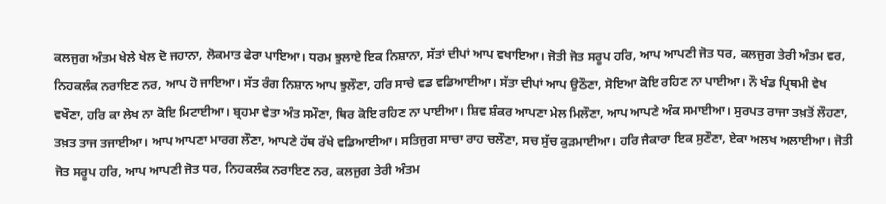ਕਲਜੁਗ ਅੰਤਮ ਖੇਲੇ ਖੇਲ ਦੋ ਜਹਾਨਾ, ਲੋਕਮਾਤ ਫੇਰਾ ਪਾਇਆ। ਧਰਮ ਝੁਲਾਏ ਇਕ ਨਿਸ਼ਾਨਾ, ਸੱਤਾਂ ਦੀਪਾਂ ਆਪ ਵਖਾਇਆ। ਜੋਤੀ ਜੋਤ ਸਰੂਪ ਹਰਿ, ਆਪ ਆਪਣੀ ਜੋਤ ਧਰ, ਕਲਜੁਗ ਤੇਰੀ ਅੰਤਮ ਵਰ, ਨਿਹਕਲੰਕ ਨਰਾਇਣ ਨਰ, ਆਪ ਹੋ ਜਾਇਆ। ਸੱਤ ਰੰਗ ਨਿਸ਼ਾਨ ਆਪ ਝੁਲੌਣਾ, ਹਰਿ ਸਾਚੇ ਵਡ ਵਡਿਆਈਆ। ਸੱਤਾ ਦੀਪਾਂ ਆਪ ਉਠੌਣਾ, ਸੋਇਆ ਕੋਇ ਰਹਿਣ ਨਾ ਪਾਈਆ। ਨੌ ਖੰਡ ਪ੍ਰਿਥਮੀ ਵੇਖ ਵਖੌਣਾ, ਹਰਿ ਕਾ ਲੇਖ ਨਾ ਕੋਇ ਮਿਟਾਈਆ। ਬ੍ਰਹਮਾ ਵੇਤਾ ਅੰਤ ਸਮੌਣਾ, ਥਿਰ ਕੋਇ ਰਹਿਣ ਨਾ ਪਾਈਆ। ਸ਼ਿਵ ਸ਼ੰਕਰ ਆਪਣਾ ਮੇਲ ਮਿਲੌਣਾ, ਆਪ ਆਪਣੇ ਅੰਕ ਸਮਾਈਆ। ਸੁਰਪਤ ਰਾਜਾ ਤਖ਼ਤੋਂ ਲੌਹਣਾ, ਤਖ਼ਤ ਤਾਜ ਤਜਾਈਆ। ਆਪ ਆਪਣਾ ਮਾਰਗ ਲੌਣਾ, ਆਪਣੇ ਹੱਥ ਰੱਖੇ ਵਡਿਆਈਆ। ਸਤਿਜੁਗ ਸਾਚਾ ਰਾਹ ਚਲੌਣਾ, ਸਚ ਸੁੱਚ ਕੁੜਮਾਈਆ। ਹਰਿ ਜੈਕਾਰਾ ਇਕ ਸੁਣੌਣਾ, ਏਕਾ ਅਲਖ ਅਲਾਈਆ। ਜੋਤੀ ਜੋਤ ਸਰੂਪ ਹਰਿ, ਆਪ ਆਪਣੀ ਜੋਤ ਧਰ, ਨਿਹਕਲੰਕ ਨਰਾਇਣ ਨਰ, ਕਲਜੁਗ ਤੇਰੀ ਅੰਤਮ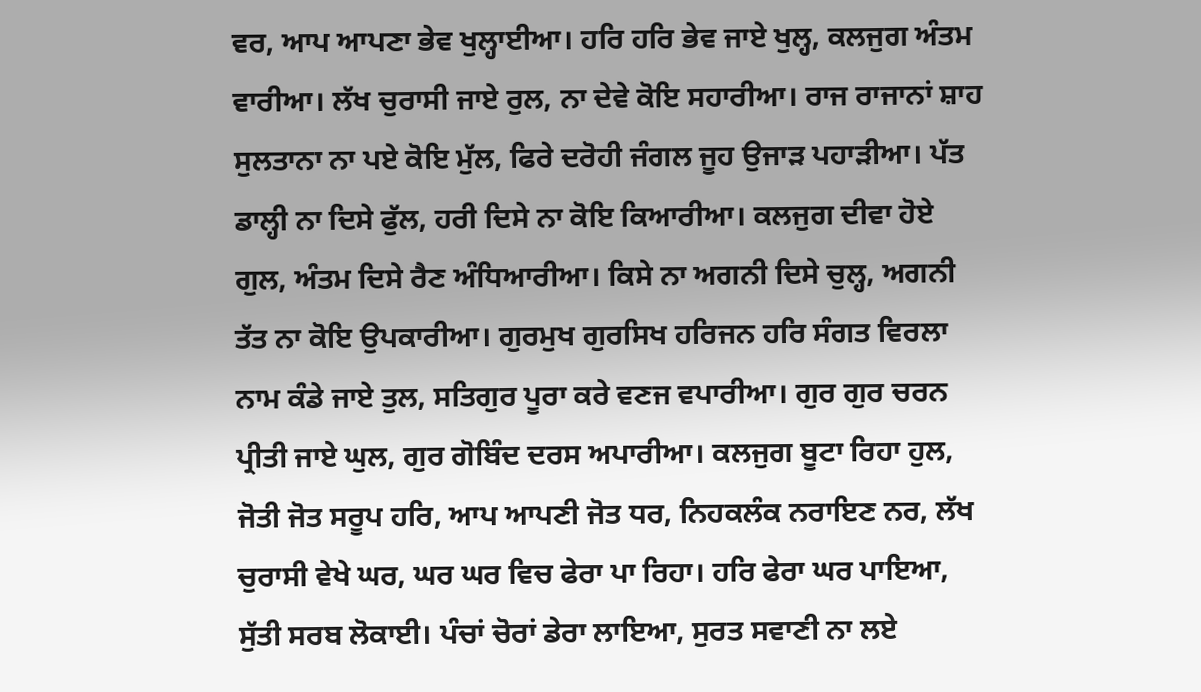ਵਰ, ਆਪ ਆਪਣਾ ਭੇਵ ਖੁਲ੍ਹਾਈਆ। ਹਰਿ ਹਰਿ ਭੇਵ ਜਾਏ ਖੁਲ੍ਹ, ਕਲਜੁਗ ਅੰਤਮ ਵਾਰੀਆ। ਲੱਖ ਚੁਰਾਸੀ ਜਾਏ ਰੁਲ, ਨਾ ਦੇਵੇ ਕੋਇ ਸਹਾਰੀਆ। ਰਾਜ ਰਾਜਾਨਾਂ ਸ਼ਾਹ ਸੁਲਤਾਨਾ ਨਾ ਪਏ ਕੋਇ ਮੁੱਲ, ਫਿਰੇ ਦਰੋਹੀ ਜੰਗਲ ਜੂਹ ਉਜਾੜ ਪਹਾੜੀਆ। ਪੱਤ ਡਾਲ੍ਹੀ ਨਾ ਦਿਸੇ ਫੁੱਲ, ਹਰੀ ਦਿਸੇ ਨਾ ਕੋਇ ਕਿਆਰੀਆ। ਕਲਜੁਗ ਦੀਵਾ ਹੋਏ ਗੁਲ, ਅੰਤਮ ਦਿਸੇ ਰੈਣ ਅੰਧਿਆਰੀਆ। ਕਿਸੇ ਨਾ ਅਗਨੀ ਦਿਸੇ ਚੁਲ੍ਹ, ਅਗਨੀ ਤੱਤ ਨਾ ਕੋਇ ਉਪਕਾਰੀਆ। ਗੁਰਮੁਖ ਗੁਰਸਿਖ ਹਰਿਜਨ ਹਰਿ ਸੰਗਤ ਵਿਰਲਾ ਨਾਮ ਕੰਡੇ ਜਾਏ ਤੁਲ, ਸਤਿਗੁਰ ਪੂਰਾ ਕਰੇ ਵਣਜ ਵਪਾਰੀਆ। ਗੁਰ ਗੁਰ ਚਰਨ ਪ੍ਰੀਤੀ ਜਾਏ ਘੁਲ, ਗੁਰ ਗੋਬਿੰਦ ਦਰਸ ਅਪਾਰੀਆ। ਕਲਜੁਗ ਬੂਟਾ ਰਿਹਾ ਹੁਲ, ਜੋਤੀ ਜੋਤ ਸਰੂਪ ਹਰਿ, ਆਪ ਆਪਣੀ ਜੋਤ ਧਰ, ਨਿਹਕਲੰਕ ਨਰਾਇਣ ਨਰ, ਲੱਖ ਚੁਰਾਸੀ ਵੇਖੇ ਘਰ, ਘਰ ਘਰ ਵਿਚ ਫੇਰਾ ਪਾ ਰਿਹਾ। ਹਰਿ ਫੇਰਾ ਘਰ ਪਾਇਆ, ਸੁੱਤੀ ਸਰਬ ਲੋਕਾਈ। ਪੰਚਾਂ ਚੋਰਾਂ ਡੇਰਾ ਲਾਇਆ, ਸੁਰਤ ਸਵਾਣੀ ਨਾ ਲਏ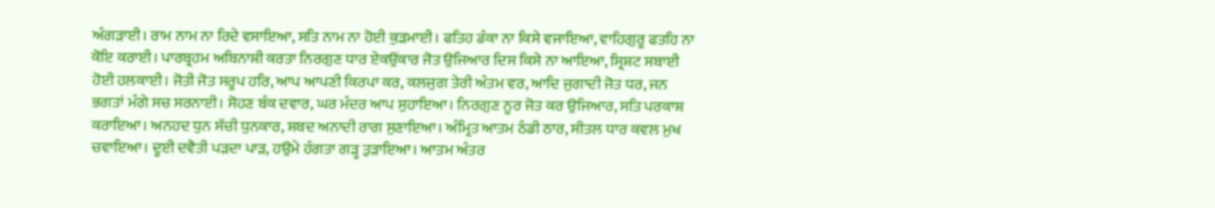ਅੰਗੜਾਈ। ਰਾਮ ਨਾਮ ਨਾ ਰਿਦੇ ਵਸਾਇਆ, ਸਤਿ ਨਾਮ ਨਾ ਹੋਈ ਕੁੜਮਾਈ। ਫਤਿਹ ਡੰਕਾ ਨਾ ਕਿਸੇ ਵਜਾਇਆ, ਵਾਹਿਗੁਰੂ ਫਤਹਿ ਨਾ ਕੋਇ ਕਰਾਈ। ਪਾਰਬ੍ਰਹਮ ਅਬਿਨਾਸ਼ੀ ਕਰਤਾ ਨਿਰਗੁਣ ਧਾਰ ਏਕਉਂਕਾਰ ਜੋਤ ਉਜਿਆਰ ਦਿਸ ਕਿਸੇ ਨਾ ਆਇਆ, ਸ੍ਰਿਸ਼ਟ ਸਬਾਈ ਹੋਈ ਹਲਕਾਈ। ਜੋਤੀ ਜੋਤ ਸਰੂਪ ਹਰਿ, ਆਪ ਆਪਣੀ ਕਿਰਪਾ ਕਰ, ਕਲਜੁਗ ਤੇਰੀ ਅੰਤਮ ਵਰ, ਆਦਿ ਜੁਗਾਦੀ ਜੋਤ ਧਰ, ਜਨ ਭਗਤਾਂ ਮੰਗੇ ਸਚ ਸਰਨਾਈ। ਸੋਹਣ ਬੰਕ ਦਵਾਰ, ਘਰ ਮੰਦਰ ਆਪ ਸੁਹਾਇਆ। ਨਿਰਗੁਣ ਨੂਰ ਜੋਤ ਕਰ ਉਜਿਆਰ, ਸਤਿ ਪਰਕਾਸ਼ ਕਰਾਇਆ। ਅਨਹਦ ਧੁਨ ਸੱਚੀ ਧੁਨਕਾਰ, ਸ਼ਬਦ ਅਨਾਦੀ ਰਾਗ ਸੁਣਾਇਆ। ਅੰਮ੍ਰਿਤ ਆਤਮ ਠੰਡੀ ਠਾਰ, ਸੀਤਲ ਧਾਰ ਕਵਲ ਮੁਖ ਚਵਾਇਆ। ਦੂਈ ਦਵੈਤੀ ਪੜਦਾ ਪਾੜ, ਹਉਮੇ ਹੰਗਤਾ ਗੜ੍ਹ ਤੁੜਾਇਆ। ਆਤਮ ਅੰਤਰ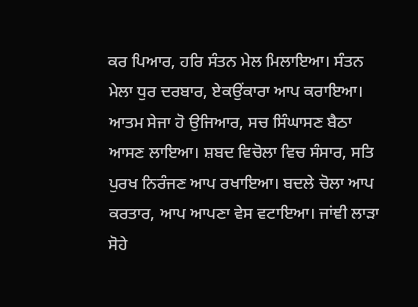ਕਰ ਪਿਆਰ, ਹਰਿ ਸੰਤਨ ਮੇਲ ਮਿਲਾਇਆ। ਸੰਤਨ ਮੇਲਾ ਧੁਰ ਦਰਬਾਰ, ਏਕਉਂਕਾਰਾ ਆਪ ਕਰਾਇਆ। ਆਤਮ ਸੇਜਾ ਹੋ ਉਜਿਆਰ, ਸਚ ਸਿੰਘਾਸਣ ਬੈਠਾ ਆਸਣ ਲਾਇਆ। ਸ਼ਬਦ ਵਿਚੋਲਾ ਵਿਚ ਸੰਸਾਰ, ਸਤਿ ਪੁਰਖ ਨਿਰੰਜਣ ਆਪ ਰਖਾਇਆ। ਬਦਲੇ ਚੋਲਾ ਆਪ ਕਰਤਾਰ, ਆਪ ਆਪਣਾ ਵੇਸ ਵਟਾਇਆ। ਜਾਂਞੀ ਲਾੜਾ ਸੋਹੇ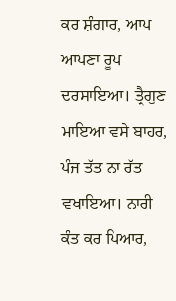ਕਰ ਸ਼ੰਗਾਰ, ਆਪ ਆਪਣਾ ਰੂਪ ਦਰਸਾਇਆ। ਤ੍ਰੈਗੁਣ ਮਾਇਆ ਵਸੇ ਬਾਹਰ, ਪੰਜ ਤੱਤ ਨਾ ਰੱਤ ਵਖਾਇਆ। ਨਾਰੀ ਕੰਤ ਕਰ ਪਿਆਰ,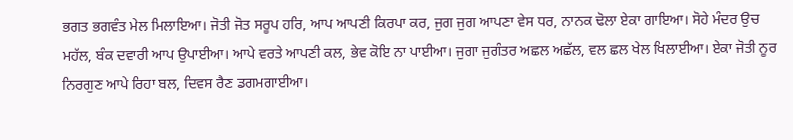ਭਗਤ ਭਗਵੰਤ ਮੇਲ ਮਿਲਾਇਆ। ਜੋਤੀ ਜੋਤ ਸਰੂਪ ਹਰਿ, ਆਪ ਆਪਣੀ ਕਿਰਪਾ ਕਰ, ਜੁਗ ਜੁਗ ਆਪਣਾ ਵੇਸ ਧਰ, ਨਾਨਕ ਢੋਲਾ ਏਕਾ ਗਾਇਆ। ਸੋਹੇ ਮੰਦਰ ਉਚ ਮਹੱਲ, ਬੰਕ ਦਵਾਰੀ ਆਪ ਉਪਾਈਆ। ਆਪੇ ਵਰਤੇ ਆਪਣੀ ਕਲ, ਭੇਵ ਕੋਇ ਨਾ ਪਾਈਆ। ਜੁਗਾ ਜੁਗੰਤਰ ਅਛਲ ਅਛੱਲ, ਵਲ ਛਲ ਖੇਲ ਖਿਲਾਈਆ। ਏਕਾ ਜੋਤੀ ਨੂਰ ਨਿਰਗੁਣ ਆਪੇ ਰਿਹਾ ਬਲ, ਦਿਵਸ ਰੈਣ ਡਗਮਗਾਈਆ।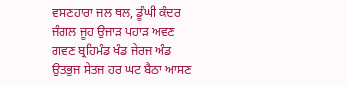ਵਸਣਹਾਰਾ ਜਲ ਥਲ, ਡੂੰਘੀ ਕੰਦਰ ਜੰਗਲ ਜੂਹ ਉਜਾੜ ਪਹਾੜ ਅਵਣ ਗਵਣ ਬ੍ਰਹਿਮੰਡ ਖੰਡ ਜੇਰਜ ਅੰਡ ਉਤਭੁਜ ਸੇਤਜ ਹਰ ਘਟ ਬੈਠਾ ਆਸਣ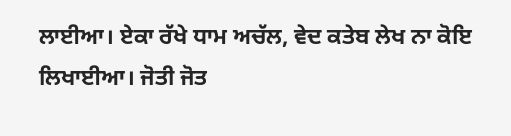ਲਾਈਆ। ਏਕਾ ਰੱਖੇ ਧਾਮ ਅਚੱਲ, ਵੇਦ ਕਤੇਬ ਲੇਖ ਨਾ ਕੋਇ ਲਿਖਾਈਆ। ਜੋਤੀ ਜੋਤ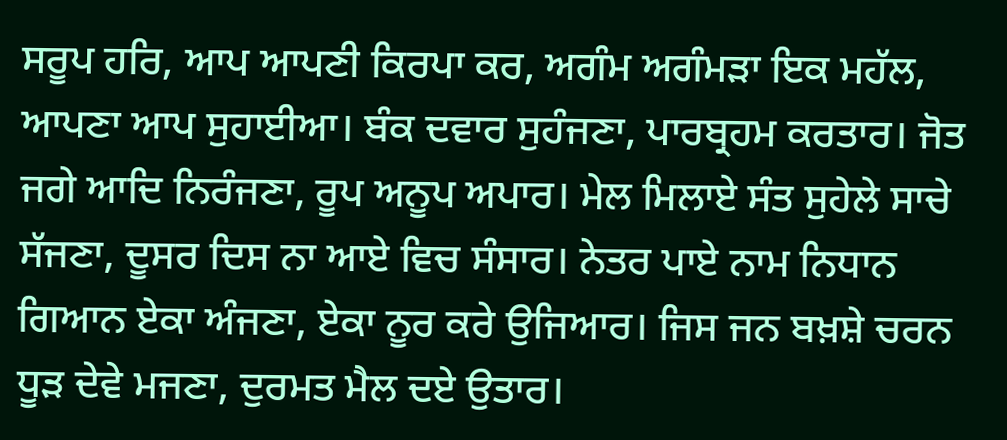ਸਰੂਪ ਹਰਿ, ਆਪ ਆਪਣੀ ਕਿਰਪਾ ਕਰ, ਅਗੰਮ ਅਗੰਮੜਾ ਇਕ ਮਹੱਲ, ਆਪਣਾ ਆਪ ਸੁਹਾਈਆ। ਬੰਕ ਦਵਾਰ ਸੁਹੰਜਣਾ, ਪਾਰਬ੍ਰਹਮ ਕਰਤਾਰ। ਜੋਤ ਜਗੇ ਆਦਿ ਨਿਰੰਜਣਾ, ਰੂਪ ਅਨੂਪ ਅਪਾਰ। ਮੇਲ ਮਿਲਾਏ ਸੰਤ ਸੁਹੇਲੇ ਸਾਚੇ ਸੱਜਣਾ, ਦੂਸਰ ਦਿਸ ਨਾ ਆਏ ਵਿਚ ਸੰਸਾਰ। ਨੇਤਰ ਪਾਏ ਨਾਮ ਨਿਧਾਨ ਗਿਆਨ ਏਕਾ ਅੰਜਣਾ, ਏਕਾ ਨੂਰ ਕਰੇ ਉਜਿਆਰ। ਜਿਸ ਜਨ ਬਖ਼ਸ਼ੇ ਚਰਨ ਧੂੜ ਦੇਵੇ ਮਜਣਾ, ਦੁਰਮਤ ਮੈਲ ਦਏ ਉਤਾਰ।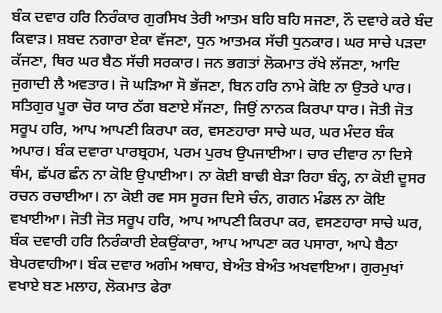ਬੰਕ ਦਵਾਰ ਹਰਿ ਨਿਰੰਕਾਰ ਗੁਰਸਿਖ ਤੇਰੀ ਆਤਮ ਬਹਿ ਬਹਿ ਸਜਣਾ, ਨੌ ਦਵਾਰੇ ਕਰੇ ਬੰਦ ਕਿਵਾੜ। ਸ਼ਬਦ ਨਗਾਰਾ ਏਕਾ ਵੱਜਣਾ, ਧੁਨ ਆਤਮਕ ਸੱਚੀ ਧੁਨਕਾਰ। ਘਰ ਸਾਚੇ ਪੜਦਾ ਕੱਜਣਾ, ਥਿਰ ਘਰ ਬੈਠ ਸੱਚੀ ਸਰਕਾਰ। ਜਨ ਭਗਤਾਂ ਲੋਕਮਾਤ ਰੱਖੇ ਲੱਜਣਾ, ਆਦਿ ਜੁਗਾਦੀ ਲੈ ਅਵਤਾਰ। ਜੋ ਘੜਿਆ ਸੋ ਭੱਜਣਾ, ਬਿਨ ਹਰਿ ਨਾਮੇ ਕੋਇ ਨਾ ਉਤਰੇ ਪਾਰ। ਸਤਿਗੁਰ ਪੂਰਾ ਚੋਰ ਯਾਰ ਠੱਗ ਬਣਾਏ ਸੱਜਣਾ, ਜਿਉਂ ਨਾਨਕ ਕਿਰਪਾ ਧਾਰ। ਜੋਤੀ ਜੋਤ ਸਰੂਪ ਹਰਿ, ਆਪ ਆਪਣੀ ਕਿਰਪਾ ਕਰ, ਵਸਣਹਾਰਾ ਸਾਚੇ ਘਰ, ਘਰ ਮੰਦਰ ਬੰਕ ਅਪਾਰ। ਬੰਕ ਦਵਾਰਾ ਪਾਰਬ੍ਰਹਮ, ਪਰਮ ਪੁਰਖ ਉਪਜਾਈਆ। ਚਾਰ ਦੀਵਾਰ ਨਾ ਦਿਸੇ ਥੰਮ, ਛੱਪਰ ਛੰਨ ਨਾ ਕੋਇ ਉਪਾਈਆ। ਨਾ ਕੋਈ ਬਾਢੀ ਬੇੜਾ ਰਿਹਾ ਬੰਨ੍ਹ, ਨਾ ਕੋਈ ਦੂਸਰ ਰਚਨ ਰਚਾਈਆ। ਨਾ ਕੋਈ ਰਵ ਸਸ ਸੂਰਜ ਦਿਸੇ ਚੰਨ, ਗਗਨ ਮੰਡਲ ਨਾ ਕੋਇ ਵਖਾਈਆ। ਜੋਤੀ ਜੋਤ ਸਰੂਪ ਹਰਿ, ਆਪ ਆਪਣੀ ਕਿਰਪਾ ਕਰ, ਵਸਣਹਾਰਾ ਸਾਚੇ ਘਰ, ਬੰਕ ਦਵਾਰੀ ਹਰਿ ਨਿਰੰਕਾਰੀ ਏਕਉਂਕਾਰਾ, ਆਪ ਆਪਣਾ ਕਰ ਪਸਾਰਾ, ਆਪੇ ਬੈਠਾ ਬੇਪਰਵਾਹੀਆ। ਬੰਕ ਦਵਾਰ ਅਗੰਮ ਅਥਾਹ, ਬੇਅੰਤ ਬੇਅੰਤ ਅਖਵਾਇਆ। ਗੁਰਮੁਖਾਂ ਵਖਾਏ ਬਣ ਮਲਾਹ, ਲੋਕਮਾਤ ਫੇਰਾ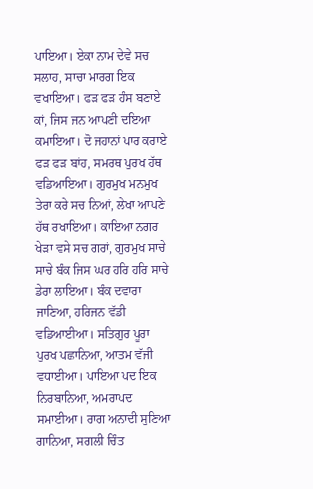ਪਾਇਆ। ਏਕਾ ਨਾਮ ਦੇਵੇ ਸਚ ਸਲਾਹ, ਸਾਚਾ ਮਾਰਗ ਇਕ ਵਖਾਇਆ। ਫੜ ਫੜ ਹੰਸ ਬਣਾਏ ਕਾਂ, ਜਿਸ ਜਨ ਆਪਣੀ ਦਇਆ ਕਮਾਇਆ। ਦੋ ਜਹਾਨਾਂ ਪਾਰ ਕਰਾਏ ਫੜ ਫੜ ਬਾਂਹ, ਸਮਰਥ ਪੁਰਖ ਹੱਥ ਵਡਿਆਇਆ। ਗੁਰਮੁਖ ਮਨਮੁਖ ਤੇਰਾ ਕਰੇ ਸਚ ਨਿਆਂ, ਲੇਖਾ ਆਪਣੇ ਹੱਥ ਰਖਾਇਆ। ਕਾਇਆ ਨਗਰ ਖੇੜਾ ਵਸੇ ਸਚ ਗਰਾਂ, ਗੁਰਮੁਖ ਸਾਚੇ ਸਾਚੇ ਬੰਕ ਜਿਸ ਘਰ ਹਰਿ ਹਰਿ ਸਾਚੇ ਡੇਰਾ ਲਾਇਆ। ਬੰਕ ਦਵਾਰਾ ਜਾਣਿਆ, ਹਰਿਜਨ ਵੱਡੀ ਵਡਿਆਈਆ। ਸਤਿਗੁਰ ਪੂਰਾ ਪੁਰਖ ਪਛਾਨਿਆ, ਆਤਮ ਵੱਜੀ ਵਧਾਈਆ। ਪਾਇਆ ਪਦ ਇਕ ਨਿਰਬਾਨਿਆ, ਅਮਰਾਪਦ ਸਮਾਈਆ। ਰਾਗ ਅਨਾਦੀ ਸੁਣਿਆ ਗਾਨਿਆ, ਸਗਲੀ ਚਿੰਤ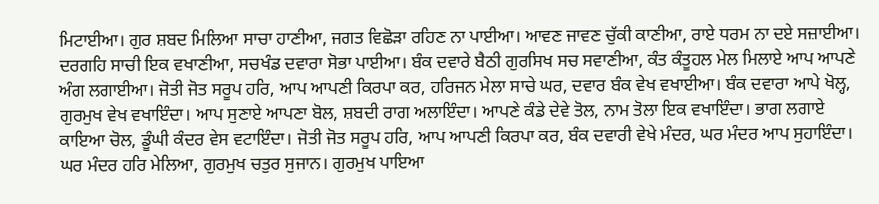ਮਿਟਾਈਆ। ਗੁਰ ਸ਼ਬਦ ਮਿਲਿਆ ਸਾਚਾ ਹਾਣੀਆ, ਜਗਤ ਵਿਛੋੜਾ ਰਹਿਣ ਨਾ ਪਾਈਆ। ਆਵਣ ਜਾਵਣ ਚੁੱਕੀ ਕਾਣੀਆ, ਰਾਏ ਧਰਮ ਨਾ ਦਏ ਸਜ਼ਾਈਆ। ਦਰਗਹਿ ਸਾਚੀ ਇਕ ਵਖਾਣੀਆ, ਸਚਖੰਡ ਦਵਾਰਾ ਸੋਭਾ ਪਾਈਆ। ਬੰਕ ਦਵਾਰੇ ਬੈਠੀ ਗੁਰਸਿਖ ਸਚ ਸਵਾਣੀਆ, ਕੰਤ ਕੰਤੂਹਲ ਮੇਲ ਮਿਲਾਏ ਆਪ ਆਪਣੇ ਅੰਗ ਲਗਾਈਆ। ਜੋਤੀ ਜੋਤ ਸਰੂਪ ਹਰਿ, ਆਪ ਆਪਣੀ ਕਿਰਪਾ ਕਰ, ਹਰਿਜਨ ਮੇਲਾ ਸਾਚੇ ਘਰ, ਦਵਾਰ ਬੰਕ ਵੇਖ ਵਖਾਈਆ। ਬੰਕ ਦਵਾਰਾ ਆਪੇ ਖੋਲ੍ਹ, ਗੁਰਮੁਖ ਵੇਖ ਵਖਾਇੰਦਾ। ਆਪ ਸੁਣਾਏ ਆਪਣਾ ਬੋਲ, ਸ਼ਬਦੀ ਰਾਗ ਅਲਾਇੰਦਾ। ਆਪਣੇ ਕੰਡੇ ਦੇਵੇ ਤੋਲ, ਨਾਮ ਤੋਲਾ ਇਕ ਵਖਾਇੰਦਾ। ਭਾਗ ਲਗਾਏ ਕਾਇਆ ਚੋਲ, ਡੂੰਘੀ ਕੰਦਰ ਵੇਸ ਵਟਾਇੰਦਾ। ਜੋਤੀ ਜੋਤ ਸਰੂਪ ਹਰਿ, ਆਪ ਆਪਣੀ ਕਿਰਪਾ ਕਰ, ਬੰਕ ਦਵਾਰੀ ਵੇਖੇ ਮੰਦਰ, ਘਰ ਮੰਦਰ ਆਪ ਸੁਹਾਇੰਦਾ। ਘਰ ਮੰਦਰ ਹਰਿ ਮੇਲਿਆ, ਗੁਰਮੁਖ ਚਤੁਰ ਸੁਜਾਨ। ਗੁਰਮੁਖ ਪਾਇਆ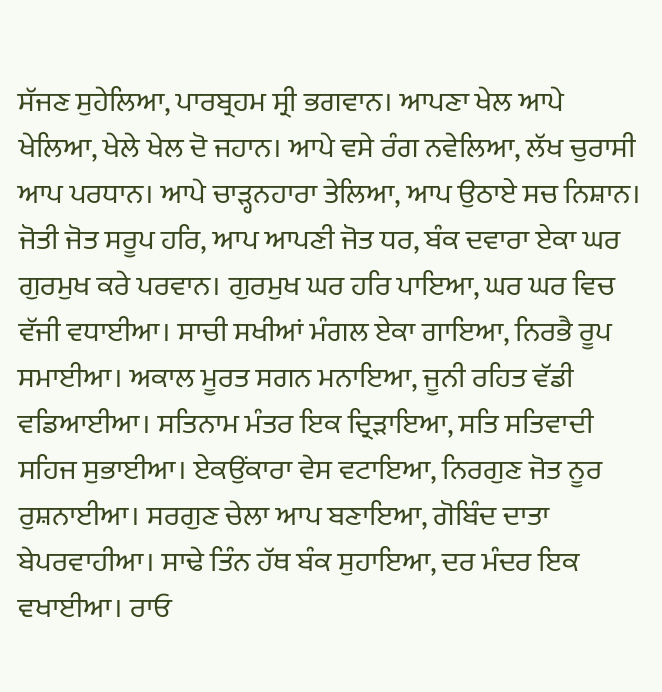ਸੱਜਣ ਸੁਹੇਲਿਆ, ਪਾਰਬ੍ਰਹਮ ਸ੍ਰੀ ਭਗਵਾਨ। ਆਪਣਾ ਖੇਲ ਆਪੇ ਖੇਲਿਆ, ਖੇਲੇ ਖੇਲ ਦੋ ਜਹਾਨ। ਆਪੇ ਵਸੇ ਰੰਗ ਨਵੇਲਿਆ, ਲੱਖ ਚੁਰਾਸੀ ਆਪ ਪਰਧਾਨ। ਆਪੇ ਚਾੜ੍ਹਨਹਾਰਾ ਤੇਲਿਆ, ਆਪ ਉਠਾਏ ਸਚ ਨਿਸ਼ਾਨ। ਜੋਤੀ ਜੋਤ ਸਰੂਪ ਹਰਿ, ਆਪ ਆਪਣੀ ਜੋਤ ਧਰ, ਬੰਕ ਦਵਾਰਾ ਏਕਾ ਘਰ ਗੁਰਮੁਖ ਕਰੇ ਪਰਵਾਨ। ਗੁਰਮੁਖ ਘਰ ਹਰਿ ਪਾਇਆ, ਘਰ ਘਰ ਵਿਚ ਵੱਜੀ ਵਧਾਈਆ। ਸਾਚੀ ਸਖੀਆਂ ਮੰਗਲ ਏਕਾ ਗਾਇਆ, ਨਿਰਭੈ ਰੂਪ ਸਮਾਈਆ। ਅਕਾਲ ਮੂਰਤ ਸਗਨ ਮਨਾਇਆ, ਜੂਨੀ ਰਹਿਤ ਵੱਡੀ ਵਡਿਆਈਆ। ਸਤਿਨਾਮ ਮੰਤਰ ਇਕ ਦ੍ਰਿੜਾਇਆ, ਸਤਿ ਸਤਿਵਾਦੀ ਸਹਿਜ ਸੁਭਾਈਆ। ਏਕਉਂਕਾਰਾ ਵੇਸ ਵਟਾਇਆ, ਨਿਰਗੁਣ ਜੋਤ ਨੂਰ ਰੁਸ਼ਨਾਈਆ। ਸਰਗੁਣ ਚੇਲਾ ਆਪ ਬਣਾਇਆ, ਗੋਬਿੰਦ ਦਾਤਾ ਬੇਪਰਵਾਹੀਆ। ਸਾਢੇ ਤਿੰਨ ਹੱਥ ਬੰਕ ਸੁਹਾਇਆ, ਦਰ ਮੰਦਰ ਇਕ ਵਖਾਈਆ। ਰਾਓ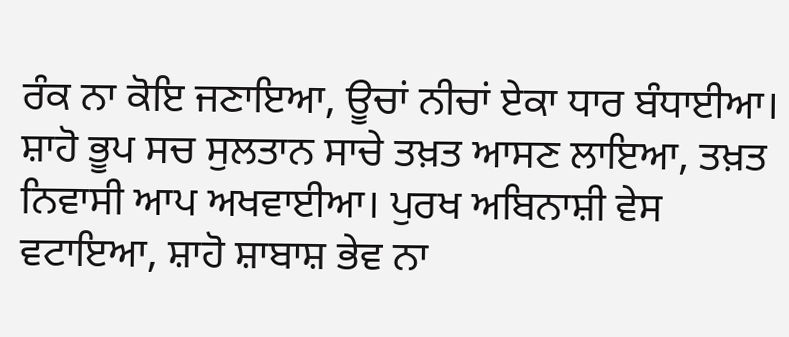ਰੰਕ ਨਾ ਕੋਇ ਜਣਾਇਆ, ਊਚਾਂ ਨੀਚਾਂ ਏਕਾ ਧਾਰ ਬੰਧਾਈਆ। ਸ਼ਾਹੋ ਭੂਪ ਸਚ ਸੁਲਤਾਨ ਸਾਚੇ ਤਖ਼ਤ ਆਸਣ ਲਾਇਆ, ਤਖ਼ਤ ਨਿਵਾਸੀ ਆਪ ਅਖਵਾਈਆ। ਪੁਰਖ ਅਬਿਨਾਸ਼ੀ ਵੇਸ ਵਟਾਇਆ, ਸ਼ਾਹੋ ਸ਼ਾਬਾਸ਼ ਭੇਵ ਨਾ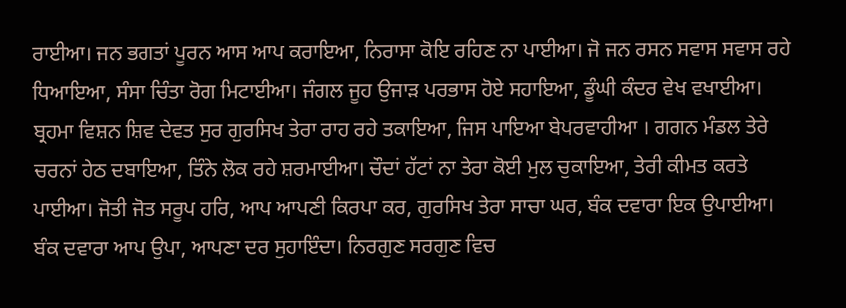ਰਾਈਆ। ਜਨ ਭਗਤਾਂ ਪੂਰਨ ਆਸ ਆਪ ਕਰਾਇਆ, ਨਿਰਾਸਾ ਕੋਇ ਰਹਿਣ ਨਾ ਪਾਈਆ। ਜੋ ਜਨ ਰਸਨ ਸਵਾਸ ਸਵਾਸ ਰਹੇ ਧਿਆਇਆ, ਸੰਸਾ ਚਿੰਤਾ ਰੋਗ ਮਿਟਾਈਆ। ਜੰਗਲ ਜੂਹ ਉਜਾੜ ਪਰਭਾਸ ਹੋਏ ਸਹਾਇਆ, ਡੂੰਘੀ ਕੰਦਰ ਵੇਖ ਵਖਾਈਆ। ਬ੍ਰਹਮਾ ਵਿਸ਼ਨ ਸ਼ਿਵ ਦੇਵਤ ਸੁਰ ਗੁਰਸਿਖ ਤੇਰਾ ਰਾਹ ਰਹੇ ਤਕਾਇਆ, ਜਿਸ ਪਾਇਆ ਬੇਪਰਵਾਹੀਆ । ਗਗਨ ਮੰਡਲ ਤੇਰੇ ਚਰਨਾਂ ਹੇਠ ਦਬਾਇਆ, ਤਿੰਨੇ ਲੋਕ ਰਹੇ ਸ਼ਰਮਾਈਆ। ਚੌਦਾਂ ਹੱਟਾਂ ਨਾ ਤੇਰਾ ਕੋਈ ਮੁਲ ਚੁਕਾਇਆ, ਤੇਰੀ ਕੀਮਤ ਕਰਤੇ ਪਾਈਆ। ਜੋਤੀ ਜੋਤ ਸਰੂਪ ਹਰਿ, ਆਪ ਆਪਣੀ ਕਿਰਪਾ ਕਰ, ਗੁਰਸਿਖ ਤੇਰਾ ਸਾਚਾ ਘਰ, ਬੰਕ ਦਵਾਰਾ ਇਕ ਉਪਾਈਆ। ਬੰਕ ਦਵਾਰਾ ਆਪ ਉਪਾ, ਆਪਣਾ ਦਰ ਸੁਹਾਇੰਦਾ। ਨਿਰਗੁਣ ਸਰਗੁਣ ਵਿਚ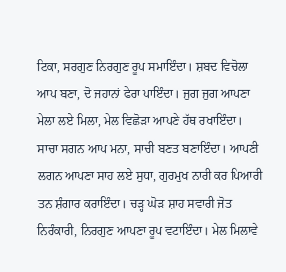ਟਿਕਾ, ਸਰਗੁਣ ਨਿਰਗੁਣ ਰੂਪ ਸਮਾਇੰਦਾ। ਸ਼ਬਦ ਵਿਚੋਲਾ ਆਪ ਬਣਾ, ਦੋ ਜਹਾਨਾਂ ਫੇਰਾ ਪਾਇੰਦਾ। ਜੁਗ ਜੁਗ ਆਪਣਾ ਮੇਲਾ ਲਏ ਮਿਲਾ, ਮੇਲ ਵਿਛੋੜਾ ਆਪਣੇ ਹੱਥ ਰਖਾਇੰਦਾ। ਸਾਚਾ ਸਗਨ ਆਪ ਮਨਾ, ਸਾਚੀ ਬਣਤ ਬਣਾਇੰਦਾ। ਆਪਣੀ ਲਗਨ ਆਪਣਾ ਸਾਹ ਲਏ ਸੁਧਾ, ਗੁਰਮੁਖ ਨਾਰੀ ਕਰ ਪਿਆਰੀ ਤਨ ਸ਼ੰਗਾਰ ਕਰਾਇੰਦਾ। ਚੜ੍ਹ ਘੋੜ ਸ਼ਾਹ ਸਵਾਰੀ ਜੋਤ ਨਿਰੰਕਾਰੀ, ਨਿਰਗੁਣ ਆਪਣਾ ਰੂਪ ਵਟਾਇੰਦਾ। ਮੇਲ ਮਿਲਾਵੇ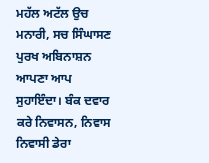ਮਹੱਲ ਅਟੱਲ ਉਚ ਮਨਾਰੀ, ਸਚ ਸਿੰਘਾਸਣ ਪੁਰਖ ਅਬਿਨਾਸ਼ਨ ਆਪਣਾ ਆਪ ਸੁਹਾਇੰਦਾ। ਬੰਕ ਦਵਾਰ ਕਰੇ ਨਿਵਾਸਨ, ਨਿਵਾਸ ਨਿਵਾਸੀ ਡੇਰਾ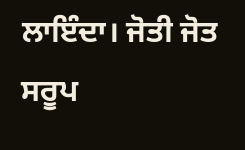ਲਾਇੰਦਾ। ਜੋਤੀ ਜੋਤ ਸਰੂਪ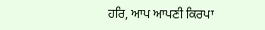ਹਰਿ, ਆਪ ਆਪਣੀ ਕਿਰਪਾ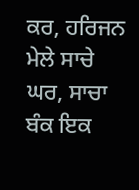ਕਰ, ਹਰਿਜਨ ਮੇਲੇ ਸਾਚੇ ਘਰ, ਸਾਚਾ ਬੰਕ ਇਕ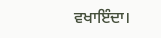ਵਖਾਇੰਦਾ।